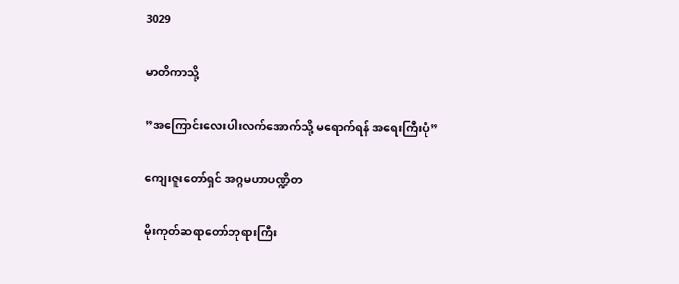3029

မာတိကာသို့

”အကြောင်းလေးပါးလက်အောက်သို့ မရောက်ရန် အရေးကြီးပုံ”

ကျေးဇူးတော်ရှင် အဂ္ဂမဟာပဏ္ဍိတ

မိုးကုတ်ဆရာတော်ဘုရားကြီး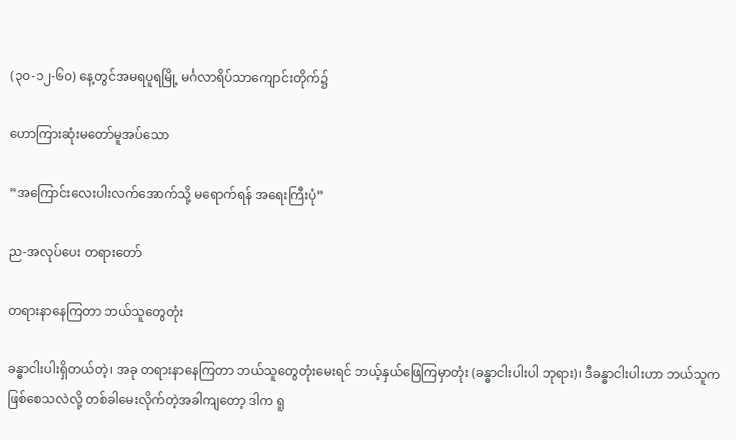(၃၀-၁၂-၆၀) နေ့တွင်အမရပူရမြို့ မင်္ဂလာရိပ်သာကျောင်းတိုက်၌

ဟောကြားဆုံးမတော်မူအပ်သော

”အကြောင်းလေးပါးလက်အောက်သို့ မရောက်ရန် အရေးကြီးပုံ”

ည-အလုပ်ပေး တရားတော်

တရားနာနေကြတာ ဘယ်သူတွေတုံး

ခန္ဓာငါးပါးရှိတယ်တဲ့၊ အခု တရားနာနေကြတာ ဘယ်သူတွေတုံးမေးရင် ဘယ့်နှယ်ဖြေကြမှာတုံး (ခန္ဓာငါးပါးပါ ဘုရား)၊ ဒီခန္ဓာငါးပါးဟာ ဘယ်သူကဖြစ်စေသလဲလို့ တစ်ခါမေးလိုက်တဲ့အခါကျတော့ ဒါက ရူ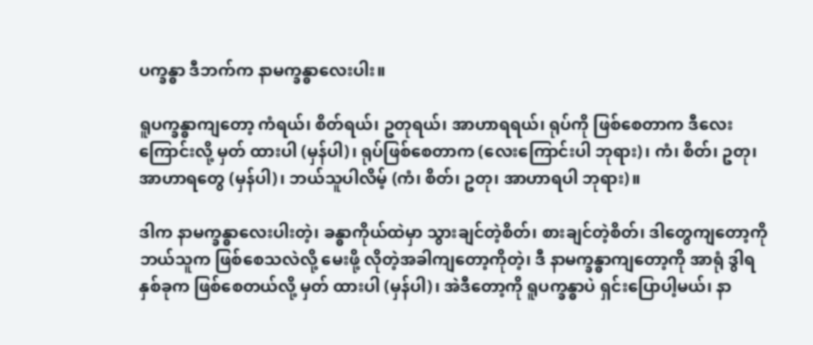ပက္ခန္ဓာ ဒီဘက်က နာမက္ခန္ဓာလေးပါး။

ရူပက္ခန္ဓာကျတော့ ကံရယ်၊ စိတ်ရယ်၊ ဥတုရယ်၊ အာဟာရရယ်၊ ရုပ်ကို ဖြစ်စေတာက ဒီလေးကြောင်းလို့ မှတ် ထားပါ (မှန်ပါ)၊ ရုပ်ဖြစ်စေတာက (လေးကြောင်းပါ ဘုရား)၊ ကံ၊ စိတ်၊ ဥတု၊ အာဟာရတွေ (မှန်ပါ)၊ ဘယ်သူပါလိမ့် (ကံ၊ စိတ်၊ ဥတု၊ အာဟာရပါ ဘုရား)။

ဒါက နာမက္ခန္ဓာလေးပါးတဲ့၊ ခန္ဓာကိုယ်ထဲမှာ သွားချင်တဲ့စိတ်၊ စားချင်တဲ့စိတ်၊ ဒါတွေကျတော့ကို ဘယ်သူက ဖြစ်စေသလဲလို့ မေးဖို့ လိုတဲ့အခါကျတော့ကိုတဲ့၊ ဒီ နာမက္ခန္ဓာကျတော့ကို အာရုံ ဒွါရနှစ်ခုက ဖြစ်စေတယ်လို့ မှတ် ထားပါ (မှန်ပါ)၊ အဲဒီတော့ကို ရူပက္ခန္ဓာပဲ ရှင်းပြောပါ့မယ်၊ နာ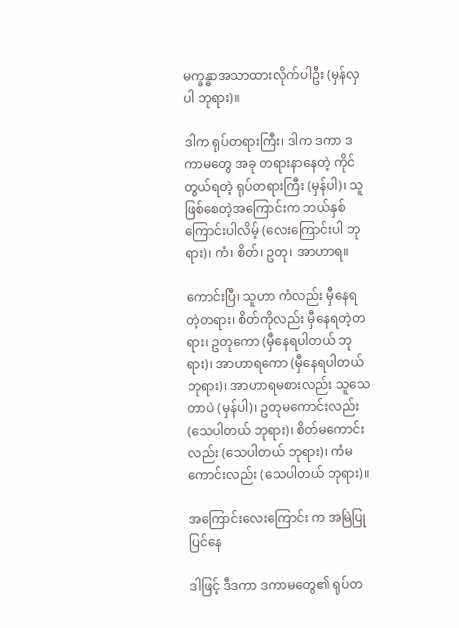မက္ခန္ဓာအသာထားလိုက်ပါဦး (မှန်လှပါ ဘုရား)။

ဒါက ရုပ်တရားကြီး၊ ဒါက ဒကာ ဒကာမတွေ အခု တရားနာနေတဲ့ ကိုင်တွယ်ရတဲ့ ရုပ်တရားကြီး (မှန်ပါ)၊ သူဖြစ်စေတဲ့အကြောင်းက ဘယ်နှစ်ကြောင်းပါလိမ့် (လေးကြောင်းပါ ဘုရား)၊ ကံ၊ စိတ်၊ ဥတု၊ အာဟာရ။

ကောင်းပြီ၊ သူဟာ ကံလည်း မှီနေရတဲ့တရား၊ စိတ်ကိုလည်း မှီနေရတဲ့တရား၊ ဥတုကော (မှီနေရပါတယ် ဘုရား)၊ အာဟာရကော (မှီနေရပါတယ် ဘုရား)၊ အာဟာရမစားလည်း သူသေတာပဲ (မှန်ပါ)၊ ဥတုမကောင်းလည်း (သေပါတယ် ဘုရား)၊ စိတ်မကောင်းလည်း (သေပါတယ် ဘုရား)၊ ကံမကောင်းလည်း (သေပါတယ် ဘုရား)။

အကြောင်းလေးကြောင်း က အမြဲပြုပြင်နေ

ဒါဖြင့် ဒီဒကာ ဒကာမတွေ၏ ရုပ်တ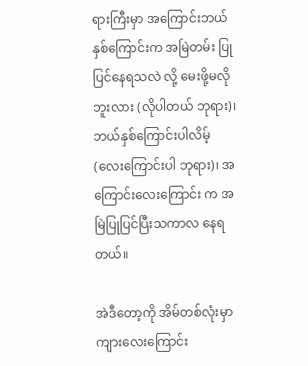ရားကြီးမှာ အကြောင်းဘယ်နှစ်ကြောင်းက အမြဲတမ်း ပြုပြင်နေရသလဲ လို့ မေးဖို့မလိုဘူးလား (လိုပါတယ် ဘုရား)၊ ဘယ်နှစ်ကြောင်းပါလိမ့် (လေးကြောင်းပါ ဘုရား)၊ အကြောင်းလေးကြောင်း က အမြဲပြုပြင်ပြီးသကာလ နေရတယ်။

အဲဒီတော့ကို အိမ်တစ်လုံးမှာ ကျားလေးကြောင်း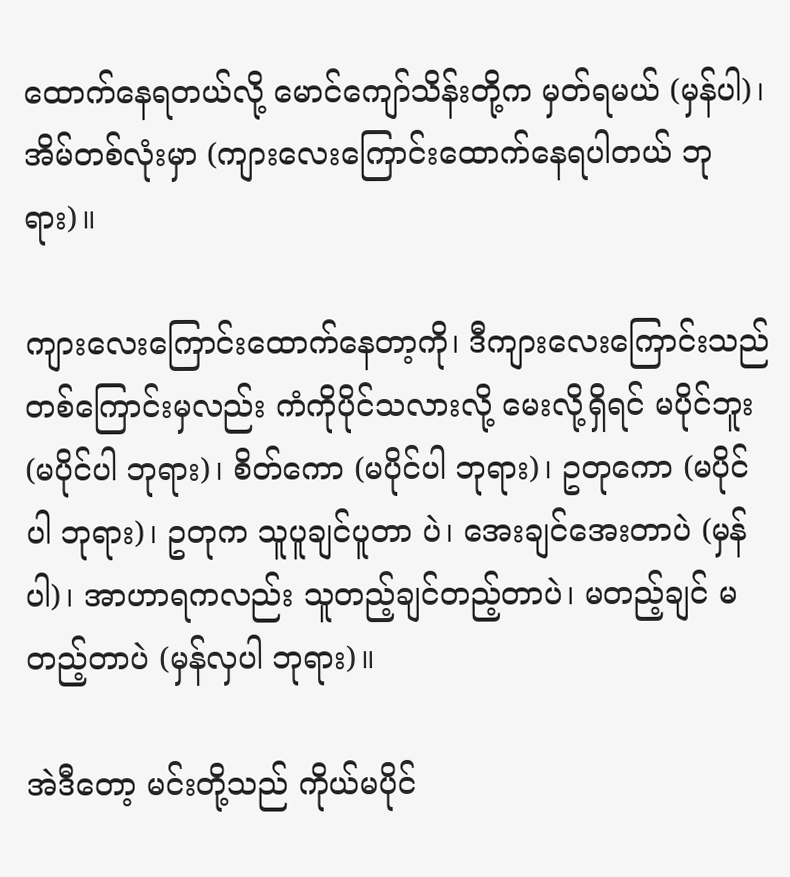ထောက်နေရတယ်လို့ မောင်ကျော်သိန်းတို့က မှတ်ရမယ် (မှန်ပါ)၊ အိမ်တစ်လုံးမှာ (ကျားလေးကြောင်းထောက်နေရပါတယ် ဘုရား)။

ကျားလေးကြောင်းထောက်နေတာ့ကို၊ ဒီကျားလေးကြောင်းသည် တစ်ကြောင်းမှလည်း ကံကိုပိုင်သလားလို့ မေးလို့ရှိရင် မပိုင်ဘူး (မပိုင်ပါ ဘုရား)၊ စိတ်ကော (မပိုင်ပါ ဘုရား)၊ ဥတုကော (မပိုင်ပါ ဘုရား)၊ ဥတုက သူပူချင်ပူတာ ပဲ၊ အေးချင်အေးတာပဲ (မှန်ပါ)၊ အာဟာရကလည်း သူတည့်ချင်တည့်တာပဲ၊ မတည့်ချင် မတည့်တာပဲ (မှန်လှပါ ဘုရား)။

အဲဒီတော့ မင်းတို့သည် ကိုယ်မပိုင်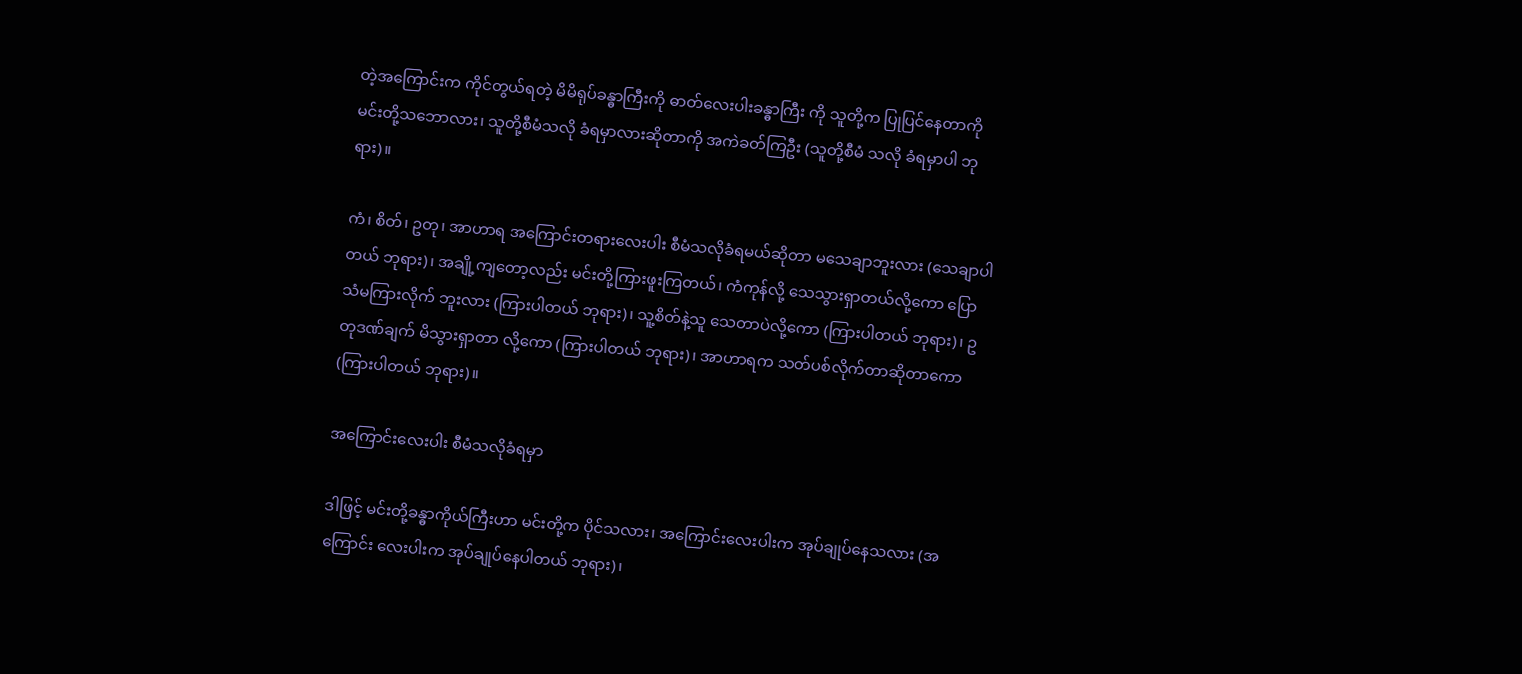တဲ့အကြောင်းက ကိုင်တွယ်ရတဲ့ မိမိရုပ်ခန္ဓာကြီးကို ဓာတ်လေးပါးခန္ဓာကြီး ကို သူတို့က ပြုပြင်နေတာကို မင်းတို့သဘောလား၊ သူတို့စီမံသလို ခံရမှာလားဆိုတာကို အကဲခတ်ကြဦး (သူတို့စီမံ သလို ခံရမှာပါ ဘုရား)။

ကံ၊ စိတ်၊ ဥတု၊ အာဟာရ အကြောင်းတရားလေးပါး စီမံသလိုခံရမယ်ဆိုတာ မသေချာဘူးလား (သေချာပါ တယ် ဘုရား)၊ အချို့ကျတော့လည်း မင်းတို့ကြားဖူးကြတယ်၊ ကံကုန်လို့ သေသွားရှာတယ်လို့ကော ပြောသံမကြားလိုက် ဘူးလား (ကြားပါတယ် ဘုရား)၊ သူ့စိတ်နဲ့သူ သေတာပဲလို့ကော (ကြားပါတယ် ဘုရား)၊ ဥတုဒဏ်ချက် မိသွားရှာတာ လို့ကော (ကြားပါတယ် ဘုရား)၊ အာဟာရက သတ်ပစ်လိုက်တာဆိုတာကော (ကြားပါတယ် ဘုရား)။

အကြောင်းလေးပါး စီမံသလိုခံရမှာ

ဒါဖြင့် မင်းတို့ခန္ဓာကိုယ်ကြီးဟာ မင်းတို့က ပိုင်သလား၊ အကြောင်းလေးပါးက အုပ်ချုပ်နေသလား (အကြောင်း လေးပါးက အုပ်ချုပ်နေပါတယ် ဘုရား)၊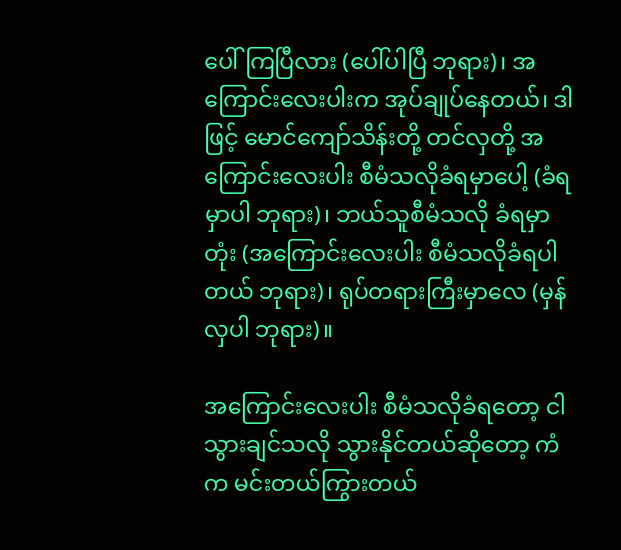ပေါ်ကြပြီလား (ပေါ်ပါပြီ ဘုရား)၊ အကြောင်းလေးပါးက အုပ်ချုပ်နေတယ်၊ ဒါဖြင့် မောင်ကျော်သိန်းတို့ တင်လှတို့ အကြောင်းလေးပါး စီမံသလိုခံရမှာပေါ့ (ခံရမှာပါ ဘုရား)၊ ဘယ်သူစီမံသလို ခံရမှာတုံး (အကြောင်းလေးပါး စီမံသလိုခံရပါတယ် ဘုရား)၊ ရုပ်တရားကြီးမှာလေ (မှန်လှပါ ဘုရား)။

အကြောင်းလေးပါး စီမံသလိုခံရတော့ ငါသွားချင်သလို သွားနိုင်တယ်ဆိုတော့ ကံက မင်းတယ်ကြွားတယ်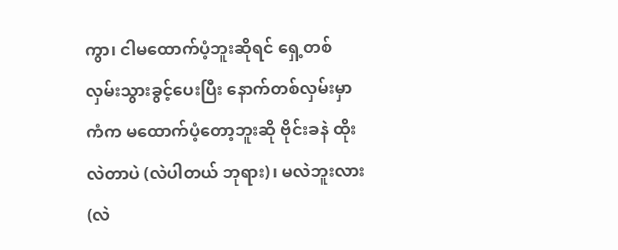ကွာ၊ ငါမထောက်ပံ့ဘူးဆိုရင် ရှေ့တစ်လှမ်းသွားခွင့်ပေးပြီး နောက်တစ်လှမ်းမှာ ကံက မထောက်ပံ့တော့ဘူးဆို ဗိုင်းခနဲ ထိုးလဲတာပဲ (လဲပါတယ် ဘုရား)၊ မလဲဘူးလား (လဲ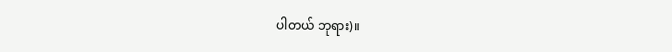ပါတယ် ဘုရား)။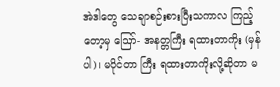အဲဒါတွေ သေချာစဉ်းစားပြီးသကာလ ကြည့်တော့မှ ဪ- အနတ္တကြီး ရထားတာကိုး (မှန်ပါ)၊ မပိုင်တာ ကြီး ရထားတာကိုးလို့ဆိုတာ မ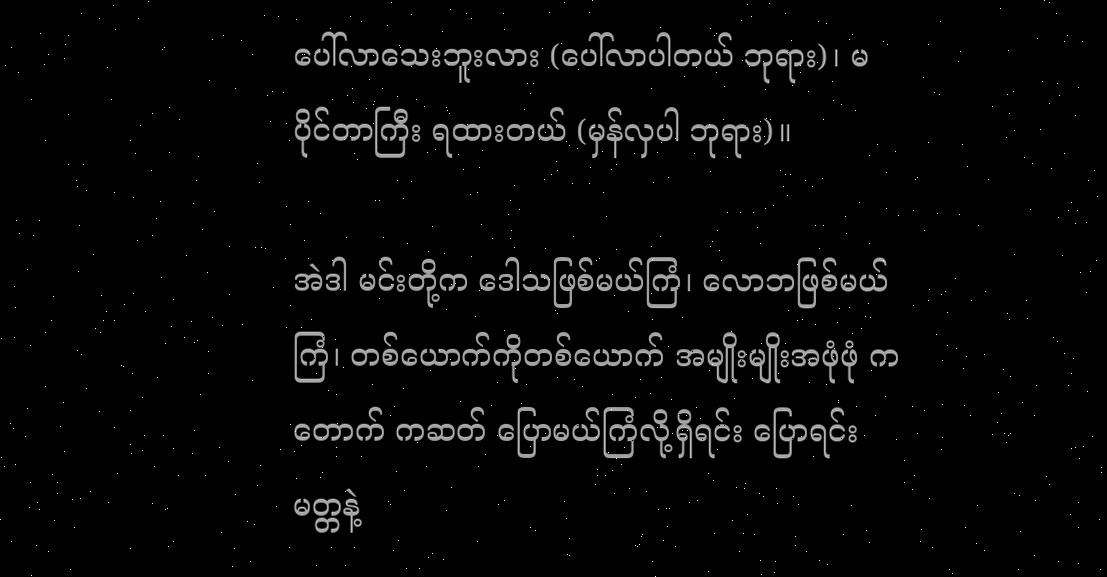ပေါ်လာသေးဘူးလား (ပေါ်လာပါတယ် ဘုရား)၊ မပိုင်တာကြီး ရထားတယ် (မှန်လှပါ ဘုရား)။

အဲဒါ မင်းတို့က ဒေါသဖြစ်မယ်ကြံ၊ လောဘဖြစ်မယ်ကြံ၊ တစ်ယောက်ကိုတစ်ယောက် အမျိုးမျိုးအဖုံဖုံ ကတောက် ကဆတ် ပြောမယ်ကြံလို့ရှိရင်း ပြောရင်း မတ္တနဲ့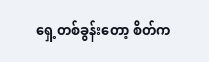ရှေ့တစ်ခွန်းတော့ စိတ်က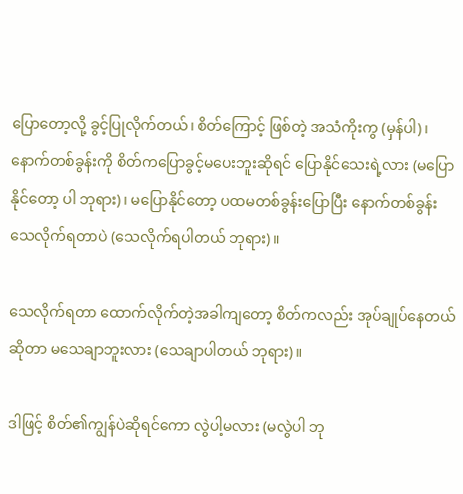ပြောတော့လို့ ခွင့်ပြုလိုက်တယ်၊ စိတ်ကြောင့် ဖြစ်တဲ့ အသံကိုးကွ (မှန်ပါ)၊ နောက်တစ်ခွန်းကို စိတ်ကပြောခွင့်မပေးဘူးဆိုရင် ပြောနိုင်သေးရဲ့လား (မပြောနိုင်တော့ ပါ ဘုရား)၊ မပြောနိုင်တော့ ပထမတစ်ခွန်းပြောပြီး နောက်တစ်ခွန်း သေလိုက်ရတာပဲ (သေလိုက်ရပါတယ် ဘုရား)။

သေလိုက်ရတာ ထောက်လိုက်တဲ့အခါကျတော့ စိတ်ကလည်း အုပ်ချုပ်နေတယ်ဆိုတာ မသေချာဘူးလား (သေချာပါတယ် ဘုရား)။

ဒါဖြင့် စိတ်၏ကျွန်ပဲဆိုရင်ကော လွဲပါ့မလား (မလွဲပါ ဘု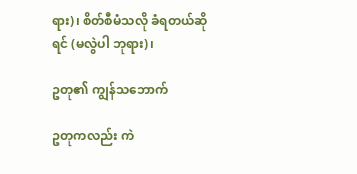ရား)၊ စိတ်စီမံသလို ခံရတယ်ဆိုရင် (မလွဲပါ ဘုရား)၊

ဥတု၏ ကျွန်သဘောက်

ဥတုကလည်း ကဲ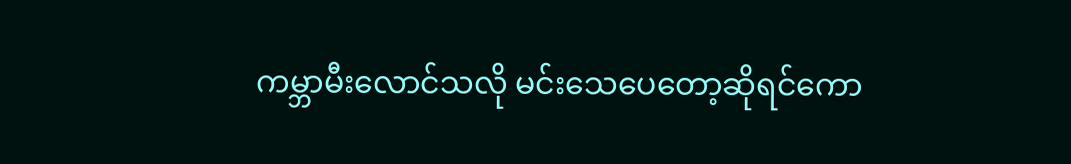ကမ္ဘာမီးလောင်သလို မင်းသေပေတော့ဆိုရင်ကော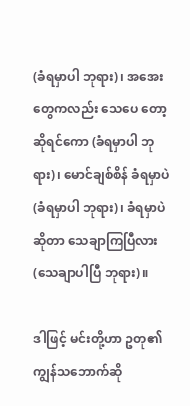(ခံရမှာပါ ဘုရား)၊ အအေးတွေကလည်း သေပေ တော့ဆိုရင်ကော (ခံရမှာပါ ဘုရား)၊ မောင်ချစ်စိန် ခံရမှာပဲ (ခံရမှာပါ ဘုရား)၊ ခံရမှာပဲဆိုတာ သေချာကြပြီလား (သေချာပါပြီ ဘုရား)။

ဒါဖြင့် မင်းတို့ဟာ ဥတု၏ ကျွန်သဘောက်ဆို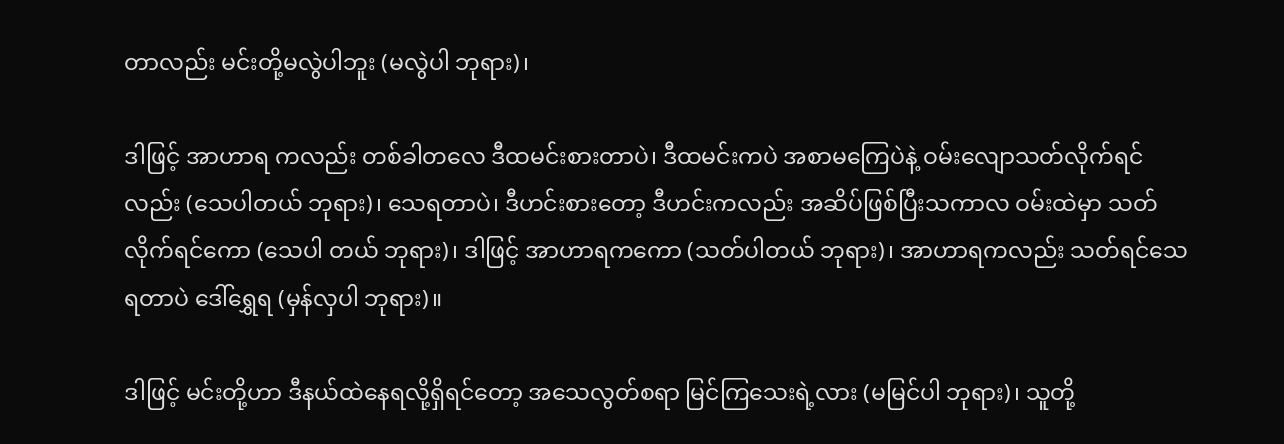တာလည်း မင်းတို့မလွဲပါဘူး (မလွဲပါ ဘုရား)၊

ဒါဖြင့် အာဟာရ ကလည်း တစ်ခါတလေ ဒီထမင်းစားတာပဲ၊ ဒီထမင်းကပဲ အစာမကြေပဲနဲ့ ဝမ်းလျောသတ်လိုက်ရင်လည်း (သေပါတယ် ဘုရား)၊ သေရတာပဲ၊ ဒီဟင်းစားတော့ ဒီဟင်းကလည်း အဆိပ်ဖြစ်ပြီးသကာလ ဝမ်းထဲမှာ သတ်လိုက်ရင်ကော (သေပါ တယ် ဘုရား)၊ ဒါဖြင့် အာဟာရကကော (သတ်ပါတယ် ဘုရား)၊ အာဟာရကလည်း သတ်ရင်သေရတာပဲ ဒေါ်ရွှေရ (မှန်လှပါ ဘုရား)။

ဒါဖြင့် မင်းတို့ဟာ ဒီနယ်ထဲနေရလို့ရှိရင်တော့ အသေလွတ်စရာ မြင်ကြသေးရဲ့လား (မမြင်ပါ ဘုရား)၊ သူတို့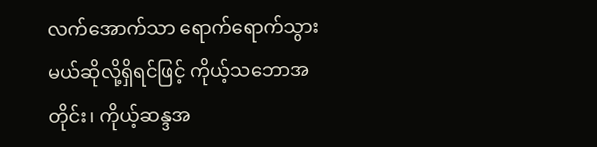လက်အောက်သာ ရောက်ရောက်သွားမယ်ဆိုလို့ရှိရင်ဖြင့် ကိုယ့်သဘောအတိုင်း၊ ကိုယ့်ဆန္ဒအ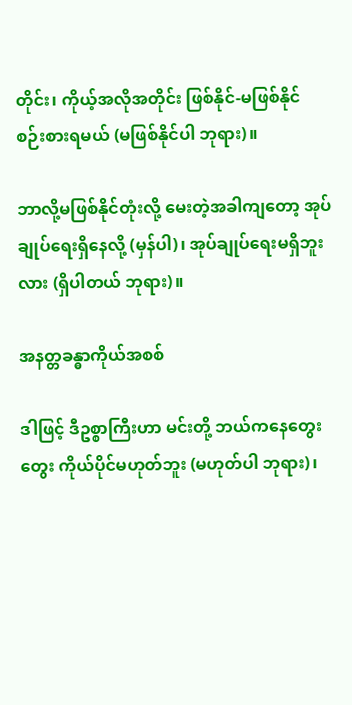တိုင်း၊ ကိုယ့်အလိုအတိုင်း ဖြစ်နိုင်-မဖြစ်နိုင် စဉ်းစားရမယ် (မဖြစ်နိုင်ပါ ဘုရား)။

ဘာလို့မဖြစ်နိုင်တုံးလို့ မေးတဲ့အခါကျတော့ အုပ်ချုပ်ရေးရှိနေလို့ (မှန်ပါ)၊ အုပ်ချုပ်ရေးမရှိဘူးလား (ရှိပါတယ် ဘုရား)။

အနတ္တခန္ဓာကိုယ်အစစ်

ဒါဖြင့် ဒီဥစ္စာကြီးဟာ မင်းတို့ ဘယ်ကနေတွေးတွေး ကိုယ်ပိုင်မဟုတ်ဘူး (မဟုတ်ပါ ဘုရား)၊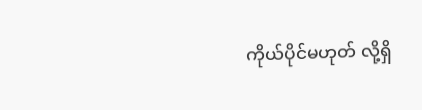ကိုယ်ပိုင်မဟုတ် လို့ရှိ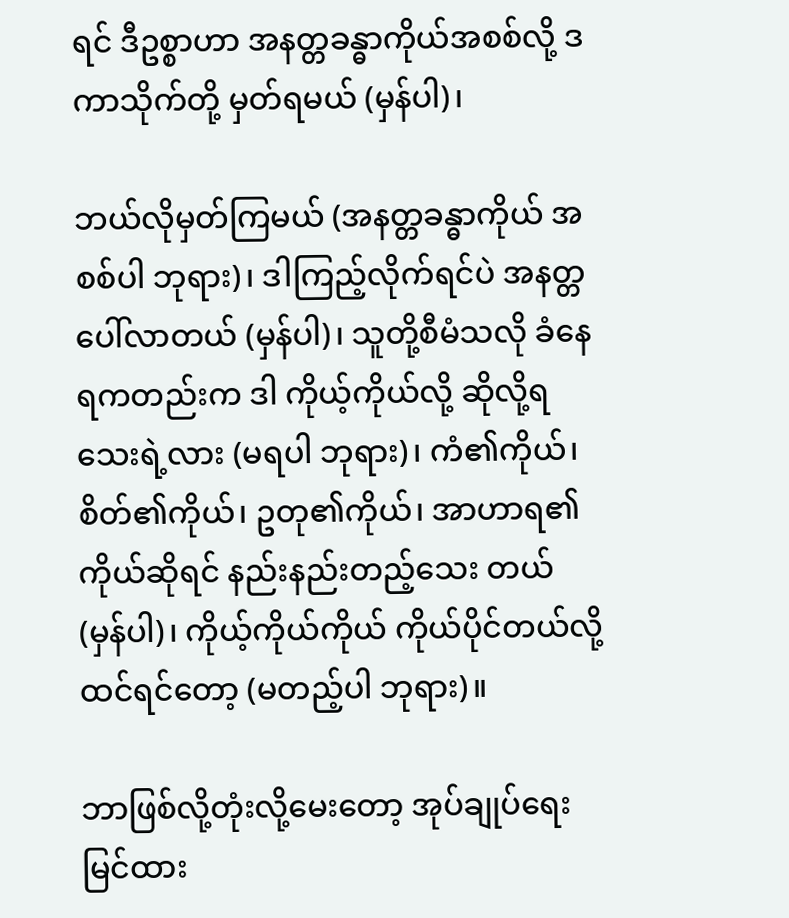ရင် ဒီဥစ္စာဟာ အနတ္တခန္ဓာကိုယ်အစစ်လို့ ဒကာသိုက်တို့ မှတ်ရမယ် (မှန်ပါ)၊

ဘယ်လိုမှတ်ကြမယ် (အနတ္တခန္ဓာကိုယ် အစစ်ပါ ဘုရား)၊ ဒါကြည့်လိုက်ရင်ပဲ အနတ္တပေါ်လာတယ် (မှန်ပါ)၊ သူတို့စီမံသလို ခံနေရကတည်းက ဒါ ကိုယ့်ကိုယ်လို့ ဆိုလို့ရသေးရဲ့လား (မရပါ ဘုရား)၊ ကံ၏ကိုယ်၊ စိတ်၏ကိုယ်၊ ဥတု၏ကိုယ်၊ အာဟာရ၏ကိုယ်ဆိုရင် နည်းနည်းတည့်သေး တယ် (မှန်ပါ)၊ ကိုယ့်ကိုယ်ကိုယ် ကိုယ်ပိုင်တယ်လို့ ထင်ရင်တော့ (မတည့်ပါ ဘုရား)။

ဘာဖြစ်လို့တုံးလို့မေးတော့ အုပ်ချုပ်ရေးမြင်ထား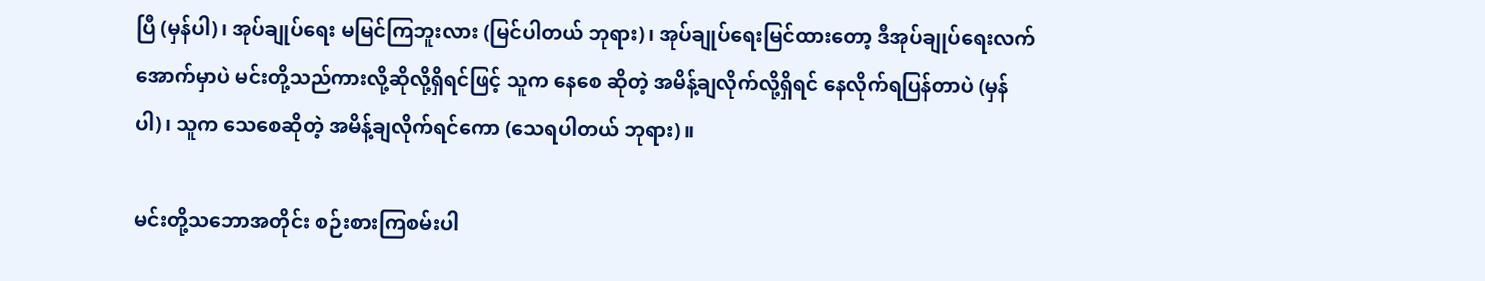ပြီ (မှန်ပါ)၊ အုပ်ချုပ်ရေး မမြင်ကြဘူးလား (မြင်ပါတယ် ဘုရား)၊ အုပ်ချုပ်ရေးမြင်ထားတော့ ဒီအုပ်ချုပ်ရေးလက်အောက်မှာပဲ မင်းတို့သည်ကားလို့ဆိုလို့ရှိရင်ဖြင့် သူက နေစေ ဆိုတဲ့ အမိန့်ချလိုက်လို့ရှိရင် နေလိုက်ရပြန်တာပဲ (မှန်ပါ)၊ သူက သေစေဆိုတဲ့ အမိန့်ချလိုက်ရင်ကော (သေရပါတယ် ဘုရား)။

မင်းတို့သဘောအတိုင်း စဉ်းစားကြစမ်းပါ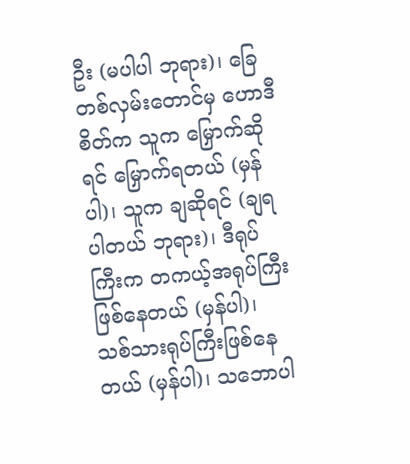ဦး (မပါပါ ဘုရား)၊ ခြေတစ်လှမ်းတောင်မှ ဟောဒီစိတ်က သူက မြှောက်ဆိုရင် မြှောက်ရတယ် (မှန်ပါ)၊ သူက ချဆိုရင် (ချရပါတယ် ဘုရား)၊ ဒီရုပ်ကြီးက တကယ့်အရုပ်ကြီး ဖြစ်နေတယ် (မှန်ပါ)၊ သစ်သားရုပ်ကြီးဖြစ်နေတယ် (မှန်ပါ)၊ သဘောပါ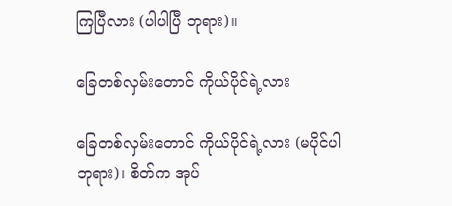ကြပြီလား (ပါပါပြီ ဘုရား)။

ခြေတစ်လှမ်းတောင် ကိုယ်ပိုင်ရဲ့လား

ခြေတစ်လှမ်းတောင် ကိုယ်ပိုင်ရဲ့လား (မပိုင်ပါ ဘုရား)၊ စိတ်က အုပ်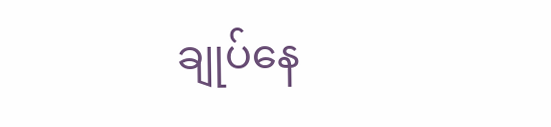ချုပ်နေ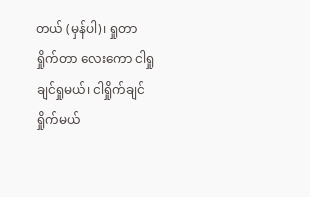တယ် (မှန်ပါ)၊ ရှုတာ ရှိုက်တာ လေးကော ငါရှုချင်ရှုမယ်၊ ငါရှိုက်ချင်ရှိုက်မယ်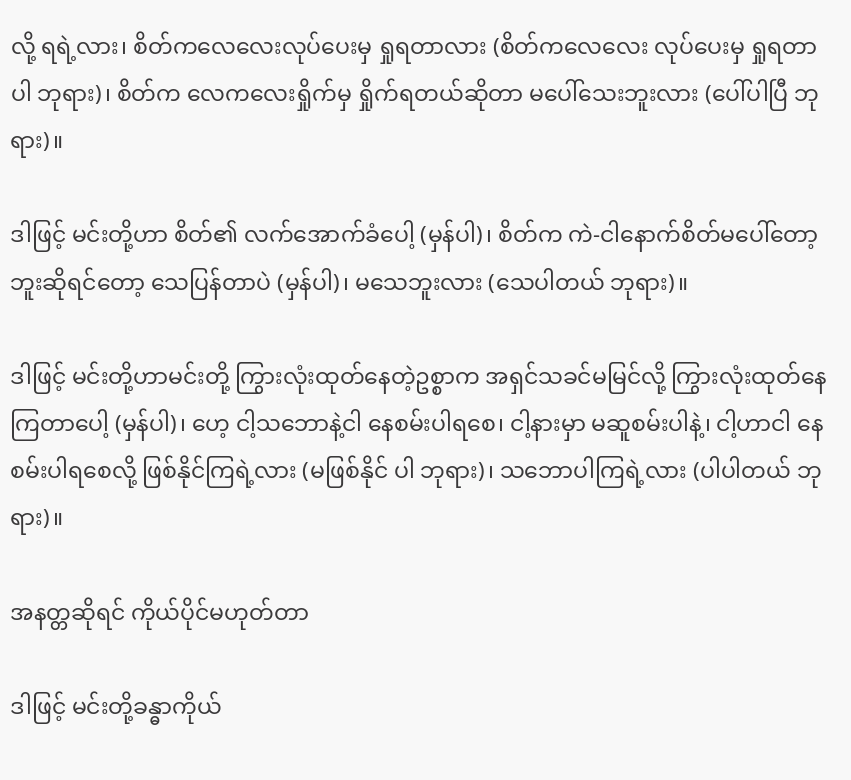လို့ ရရဲ့လား၊ စိတ်ကလေလေးလုပ်ပေးမှ ရှုရတာလား (စိတ်ကလေလေး လုပ်ပေးမှ ရှုရတာပါ ဘုရား)၊ စိတ်က လေကလေးရှိုက်မှ ရှိုက်ရတယ်ဆိုတာ မပေါ်သေးဘူးလား (ပေါ်ပါပြီ ဘုရား)။

ဒါဖြင့် မင်းတို့ဟာ စိတ်၏ လက်အောက်ခံပေါ့ (မှန်ပါ)၊ စိတ်က ကဲ-ငါနောက်စိတ်မပေါ်တော့ဘူးဆိုရင်တော့ သေပြန်တာပဲ (မှန်ပါ)၊ မသေဘူးလား (သေပါတယ် ဘုရား)။

ဒါဖြင့် မင်းတို့ဟာမင်းတို့ ကြွားလုံးထုတ်နေတဲ့ဥစ္စာက အရှင်သခင်မမြင်လို့ ကြွားလုံးထုတ်နေကြတာပေါ့ (မှန်ပါ)၊ ဟေ့ ငါ့သဘောနဲ့ငါ နေစမ်းပါရစေ၊ ငါ့နားမှာ မဆူစမ်းပါနဲ့၊ ငါ့ဟာငါ နေစမ်းပါရစေလို့ ဖြစ်နိုင်ကြရဲ့လား (မဖြစ်နိုင် ပါ ဘုရား)၊ သဘောပါကြရဲ့လား (ပါပါတယ် ဘုရား)။

အနတ္တဆိုရင် ကိုယ်ပိုင်မဟုတ်တာ

ဒါဖြင့် မင်းတို့ခန္ဓာကိုယ်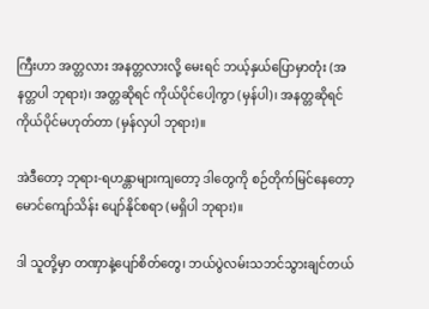ကြီးဟာ အတ္တလား အနတ္တလားလို့ မေးရင် ဘယ့်နှယ်ပြောမှာတုံး (အနတ္တပါ ဘုရား)၊ အတ္တဆိုရင် ကိုယ်ပိုင်ပေါ့ကွာ (မှန်ပါ)၊ အနတ္တဆိုရင် ကိုယ်ပိုင်မဟုတ်တာ (မှန်လှပါ ဘုရား)။

အဲဒီတော့ ဘုရား-ရဟန္တာများကျတော့ ဒါတွေကို စဉ်တိုက်မြင်နေတော့ မောင်ကျော်သိန်း ပျော်နိုင်စရာ (မရှိပါ ဘုရား)။

ဒါ သူတို့မှာ တဏှာနဲ့ပျော်စိတ်တွေ၊ ဘယ်ပွဲလမ်းသဘင်သွားချင်တယ်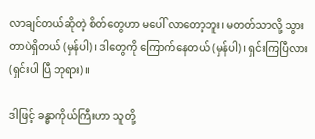လာချင်တယ်ဆိုတဲ့ စိတ်တွေဟာ မပေါ် လာတော့ဘူး၊ မတတ်သာလို့ သွားတာပဲရှိတယ် (မှန်ပါ)၊ ဒါတွေကို ကြောက်နေတယ် (မှန်ပါ)၊ ရှင်းကြပြီလား (ရှင်းပါ ပြီ ဘုရား)။

ဒါဖြင့် ခန္ဓာကိုယ်ကြီးဟာ သူတို့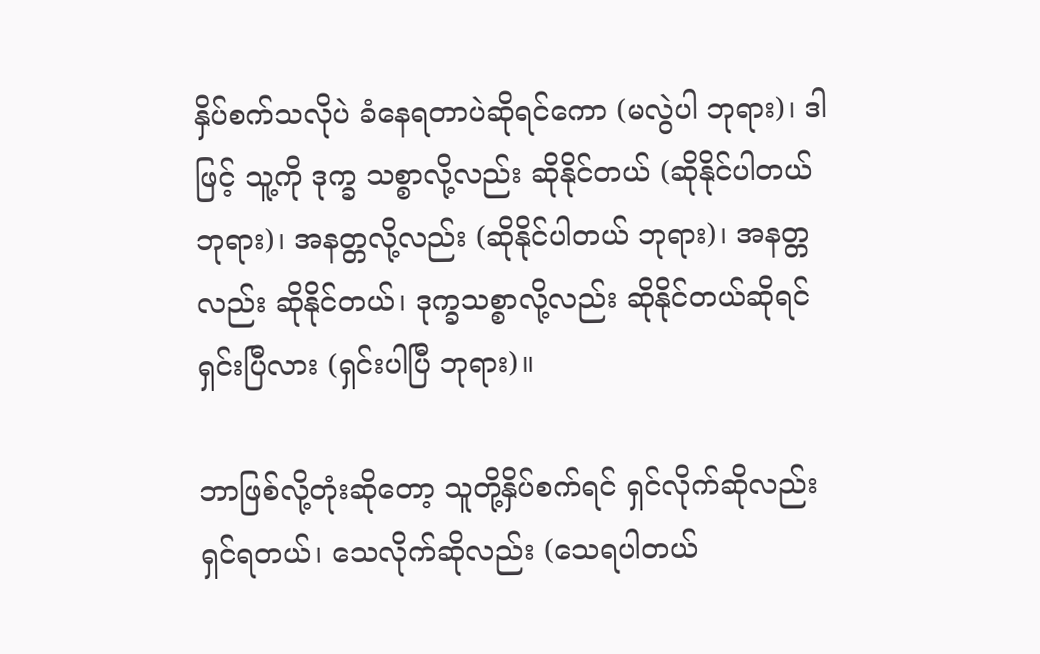နှိပ်စက်သလိုပဲ ခံနေရတာပဲဆိုရင်ကော (မလွဲပါ ဘုရား)၊ ဒါဖြင့် သူ့ကို ဒုက္ခ သစ္စာလို့လည်း ဆိုနိုင်တယ် (ဆိုနိုင်ပါတယ် ဘုရား)၊ အနတ္တလို့လည်း (ဆိုနိုင်ပါတယ် ဘုရား)၊ အနတ္တလည်း ဆိုနိုင်တယ်၊ ဒုက္ခသစ္စာလို့လည်း ဆိုနိုင်တယ်ဆိုရင် ရှင်းပြီလား (ရှင်းပါပြီ ဘုရား)။

ဘာဖြစ်လို့တုံးဆိုတော့ သူတို့နှိပ်စက်ရင် ရှင်လိုက်ဆိုလည်း ရှင်ရတယ်၊ သေလိုက်ဆိုလည်း (သေရပါတယ်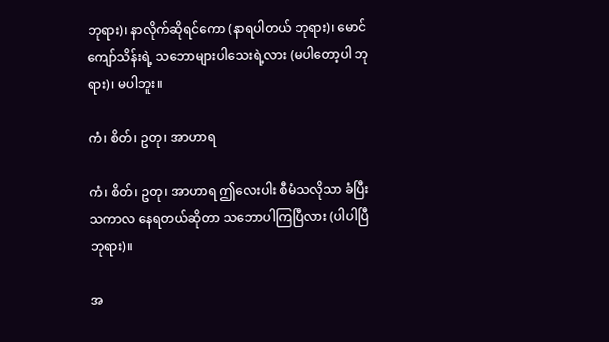ဘုရား)၊ နာလိုက်ဆိုရင်ကော (နာရပါတယ် ဘုရား)၊ မောင်ကျော်သိန်းရဲ့ သဘောများပါသေးရဲ့လား (မပါတော့ပါ ဘုရား)၊ မပါဘူး။

ကံ၊ စိတ်၊ ဥတု၊ အာဟာရ

ကံ၊ စိတ်၊ ဥတု၊ အာဟာရ ဤလေးပါး စီမံသလိုသာ ခံပြီးသကာလ နေရတယ်ဆိုတာ သဘောပါကြပြီလား (ပါပါပြီ ဘုရား)။

အ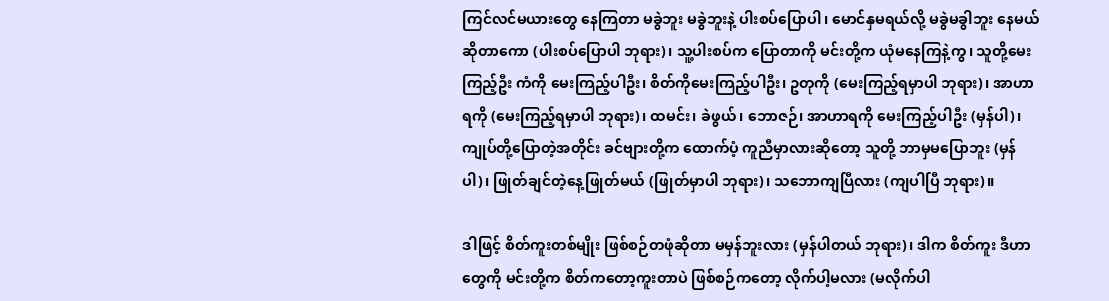ကြင်လင်မယားတွေ နေကြတာ မခွဲဘူး မခွဲဘူးနဲ့ ပါးစပ်ပြောပါ၊ မောင်နှမရယ်လို့ မခွဲမခွါဘူး နေမယ် ဆိုတာကော (ပါးစပ်ပြောပါ ဘုရား)၊ သူ့ပါးစပ်က ပြောတာကို မင်းတို့က ယုံမနေကြနဲ့ကွ၊ သူတို့မေးကြည့်ဦး ကံကို မေးကြည့်ပါဦး၊ စိတ်ကိုမေးကြည့်ပါဦး၊ ဥတုကို (မေးကြည့်ရမှာပါ ဘုရား)၊ အာဟာရကို (မေးကြည့်ရမှာပါ ဘုရား)၊ ထမင်း၊ ခဲဖွယ်၊ ဘောဇဉ်၊ အာဟာရကို မေးကြည့်ပါဦး (မှန်ပါ)၊ ကျုပ်တို့ပြောတဲ့အတိုင်း ခင်ဗျားတို့က ထောက်ပံ့ ကူညီမှာလားဆိုတော့ သူတို့ ဘာမှမပြောဘူး (မှန်ပါ)၊ ဖြုတ်ချင်တဲ့နေ့ဖြုတ်မယ် (ဖြုတ်မှာပါ ဘုရား)၊ သဘောကျပြီလား (ကျပါပြီ ဘုရား)။

ဒါဖြင့် စိတ်ကူးတစ်မျိုး ဖြစ်စဉ်တဖုံဆိုတာ မမှန်ဘူးလား (မှန်ပါတယ် ဘုရား)၊ ဒါက စိတ်ကူး ဒီဟာတွေကို မင်းတို့က စိတ်ကတော့ကူးတာပဲ ဖြစ်စဉ်ကတော့ လိုက်ပါ့မလား (မလိုက်ပါ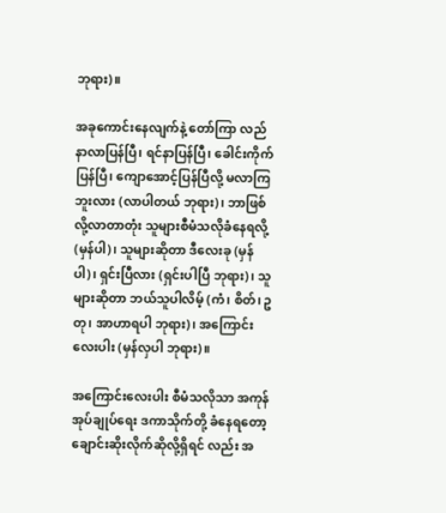ဘုရား)။

အခုကောင်းနေလျက်နဲ့ တော်ကြာ လည်နာလာပြန်ပြီ၊ ရင်နာပြန်ပြီ၊ ခေါင်းကိုက်ပြန်ပြီ၊ ကျောအောင့်ပြန်ပြီလို့ မလာကြဘူးလား (လာပါတယ် ဘုရား)၊ ဘာဖြစ်လို့လာတာတုံး သူများစီမံသလိုခံနေရလို့ (မှန်ပါ)၊ သူများဆိုတာ ဒီလေးခု (မှန်ပါ)၊ ရှင်းပြီလား (ရှင်းပါပြီ ဘုရား)၊ သူများဆိုတာ ဘယ်သူပါလိမ့် (ကံ၊ စိတ်၊ ဥတု၊ အာဟာရပါ ဘုရား)၊ အကြောင်း လေးပါး (မှန်လှပါ ဘုရား)။

အကြောင်းလေးပါး စီမံသလိုသာ အကုန်အုပ်ချုပ်ရေး ဒကာသိုက်တို့ ခံနေရတော့ ချောင်းဆိုးလိုက်ဆိုလို့ရှိရင် လည်း အ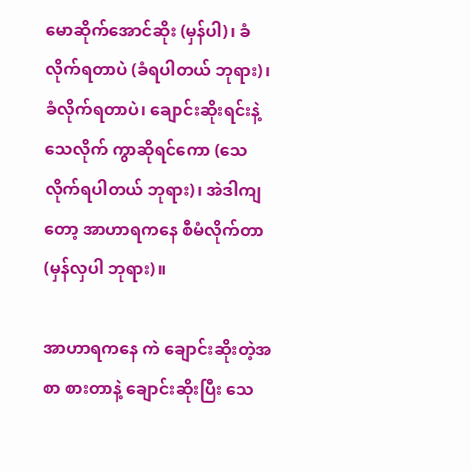မောဆိုက်အောင်ဆိုး (မှန်ပါ)၊ ခံလိုက်ရတာပဲ (ခံရပါတယ် ဘုရား)၊ ခံလိုက်ရတာပဲ၊ ချောင်းဆိုးရင်းနဲ့ သေလိုက် ကွာဆိုရင်ကော (သေလိုက်ရပါတယ် ဘုရား)၊ အဲဒါကျတော့ အာဟာရကနေ စီမံလိုက်တာ (မှန်လှပါ ဘုရား)။

အာဟာရကနေ ကဲ ချောင်းဆိုးတဲ့အစာ စားတာနဲ့ ချောင်းဆိုးပြီး သေ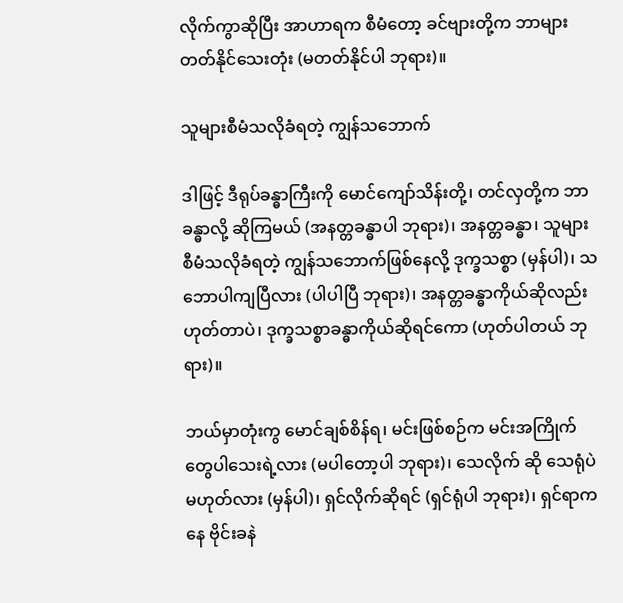လိုက်ကွာဆိုပြီး အာဟာရက စီမံတော့ ခင်ဗျားတို့က ဘာများတတ်နိုင်သေးတုံး (မတတ်နိုင်ပါ ဘုရား)။

သူများစီမံသလိုခံရတဲ့ ကျွန်သဘောက်

ဒါဖြင့် ဒီရုပ်ခန္ဓာကြီးကို မောင်ကျော်သိန်းတို့၊ တင်လှတို့က ဘာခန္ဓာလို့ ဆိုကြမယ် (အနတ္တခန္ဓာပါ ဘုရား)၊ အနတ္တခန္ဓာ၊ သူများစီမံသလိုခံရတဲ့ ကျွန်သဘောက်ဖြစ်နေလို့ ဒုက္ခသစ္စာ (မှန်ပါ)၊ သဘောပါကျပြီလား (ပါပါပြီ ဘုရား)၊ အနတ္တခန္ဓာကိုယ်ဆိုလည်း ဟုတ်တာပဲ၊ ဒုက္ခသစ္စာခန္ဓာကိုယ်ဆိုရင်ကော (ဟုတ်ပါတယ် ဘုရား)။

ဘယ်မှာတုံးကွ မောင်ချစ်စိန်ရ၊ မင်းဖြစ်စဉ်က မင်းအကြိုက်တွေပါသေးရဲ့လား (မပါတော့ပါ ဘုရား)၊ သေလိုက် ဆို သေရုံပဲမဟုတ်လား (မှန်ပါ)၊ ရှင်လိုက်ဆိုရင် (ရှင်ရုံပါ ဘုရား)၊ ရှင်ရာကနေ ဗိုင်းခနဲ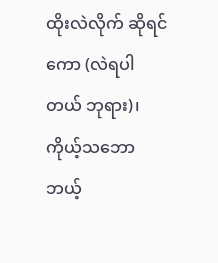ထိုးလဲလိုက် ဆိုရင်ကော (လဲရပါတယ် ဘုရား)၊ ကိုယ့်သဘော ဘယ့်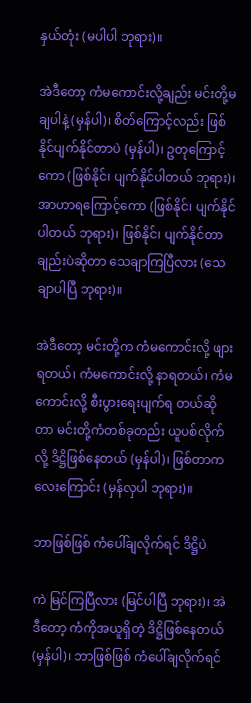နှယ်တုံး (မပါပါ ဘုရား)။

အဲဒီတော့ ကံမကောင်းလို့ချည်း မင်းတို့မချပါနဲ့ (မှန်ပါ)၊ စိတ်ကြောင့်လည်း ဖြစ်နိုင်ပျက်နိုင်တာပဲ (မှန်ပါ)၊ ဥတုကြောင့်ကော (ဖြစ်နိုင်၊ ပျက်နိုင်ပါတယ် ဘုရား)၊ အာဟာရကြောင့်ကော (ဖြစ်နိုင်၊ ပျက်နိုင်ပါတယ် ဘုရား)၊ ဖြစ်နိုင်၊ ပျက်နိုင်တာချည်းပဲဆိုတာ သေချာကြပြီလား (သေချာပါပြီ ဘုရား)။

အဲဒီတော့ မင်းတို့က ကံမကောင်းလို့ ဖျားရတယ်၊ ကံမကောင်းလို့ နာရတယ်၊ ကံမကောင်းလို့ စီးပွားရေးပျက်ရ တယ်ဆိုတာ မင်းတို့ကံတစ်ခုတည်း ယူပစ်လိုက်လို့ ဒိဋ္ဌိဖြစ်နေတယ် (မှန်ပါ)၊ ဖြစ်တာက လေးကြောင်း (မှန်လှပါ ဘုရား)။

ဘာဖြစ်ဖြစ် ကံပေါ်ချလိုက်ရင် ဒိဋ္ဌိပဲ

ကဲ မြင်ကြပြီလား (မြင်ပါပြီ ဘုရား)၊ အဲဒီတော့ ကံကိုအယူရှိတဲ့ ဒိဋ္ဌိဖြစ်နေတယ် (မှန်ပါ)၊ ဘာဖြစ်ဖြစ် ကံပေါ်ချလိုက်ရင်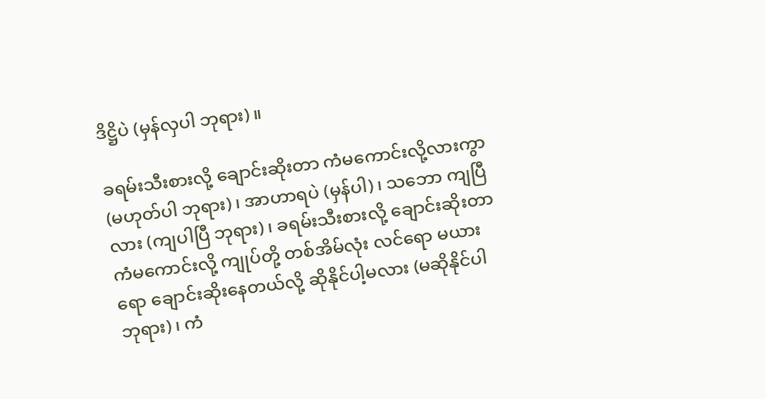ဒိဋ္ဌိပဲ (မှန်လှပါ ဘုရား)။

ခရမ်းသီးစားလို့ ချောင်းဆိုးတာ ကံမကောင်းလို့လားကွာ (မဟုတ်ပါ ဘုရား)၊ အာဟာရပဲ (မှန်ပါ)၊ သဘော ကျပြီလား (ကျပါပြီ ဘုရား)၊ ခရမ်းသီးစားလို့ ချောင်းဆိုးတာ ကံမကောင်းလို့ ကျုပ်တို့ တစ်အိမ်လုံး လင်ရော မယား ရော ချောင်းဆိုးနေတယ်လို့ ဆိုနိုင်ပါ့မလား (မဆိုနိုင်ပါ ဘုရား)၊ ကံ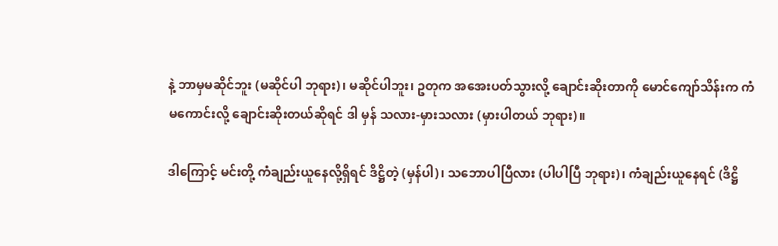နဲ့ ဘာမှမဆိုင်ဘူး (မဆိုင်ပါ ဘုရား)၊ မဆိုင်ပါဘူး၊ ဥတုက အအေးပတ်သွားလို့ ချောင်းဆိုးတာကို မောင်ကျော်သိန်းက ကံမကောင်းလို့ ချောင်းဆိုးတယ်ဆိုရင် ဒါ မှန် သလား-မှားသလား (မှားပါတယ် ဘုရား)။

ဒါကြောင့် မင်းတို့ ကံချည်းယူနေလို့ရှိရင် ဒိဋ္ဌိတဲ့ (မှန်ပါ)၊ သဘောပါပြီလား (ပါပါပြီ ဘုရား)၊ ကံချည်းယူနေရင် (ဒိဋ္ဌိ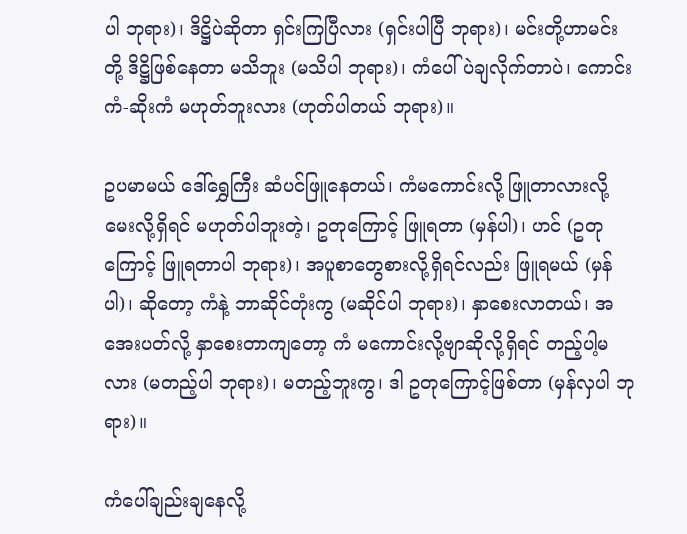ပါ ဘုရား)၊ ဒိဋ္ဌိပဲဆိုတာ ရှင်းကြပြီလား (ရှင်းပါပြီ ဘုရား)၊ မင်းတို့ဟာမင်းတို့ ဒိဋ္ဌိဖြစ်နေတာ မသိဘူး (မသိပါ ဘုရား)၊ ကံပေါ်ပဲချလိုက်တာပဲ၊ ကောင်းကံ-ဆိုးကံ မဟုတ်ဘူးလား (ဟုတ်ပါတယ် ဘုရား)။

ဥပမာမယ် ဒေါ်ရွှေကြီး ဆံပင်ဖြူနေတယ်၊ ကံမကောင်းလို့ ဖြူတာလားလို့ မေးလို့ရှိရင် မဟုတ်ပါဘူးတဲ့၊ ဥတုကြောင့် ဖြူရတာ (မှန်ပါ)၊ ဟင် (ဥတုကြောင့် ဖြူရတာပါ ဘုရား)၊ အပူစာတွေစားလို့ရှိရင်လည်း ဖြူရမယ် (မှန်ပါ)၊ ဆိုတော့ ကံနဲ့ ဘာဆိုင်တုံးကွ (မဆိုင်ပါ ဘုရား)၊ နှာစေးလာတယ်၊ အအေးပတ်လို့ နှာစေးတာကျတော့ ကံ မကောင်းလို့ဗျာဆိုလို့ရှိရင် တည့်ပါ့မလား (မတည့်ပါ ဘုရား)၊ မတည့်ဘူးကွ၊ ဒါ ဥတုကြောင့်ဖြစ်တာ (မှန်လှပါ ဘုရား)။

ကံပေါ်ချည်းချနေလို့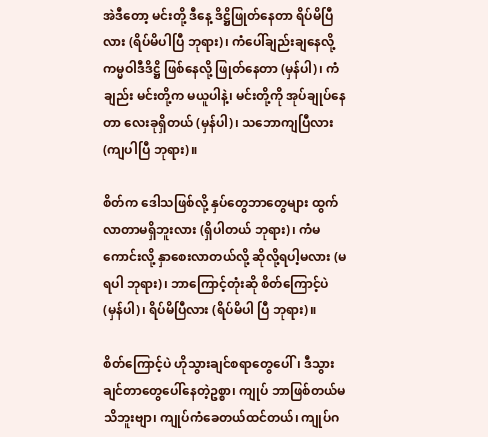အဲဒီတော့ မင်းတို့ ဒီနေ့ ဒိဋ္ဌိဖြုတ်နေတာ ရိပ်မိပြီလား (ရိပ်မိပါပြီ ဘုရား)၊ ကံပေါ်ချည်းချနေလို့ ကမ္မဝါဒီဒိဋ္ဌိ ဖြစ်နေလို့ ဖြုတ်နေတာ (မှန်ပါ)၊ ကံချည်း မင်းတို့က မယူပါနဲ့၊ မင်းတို့ကို အုပ်ချုပ်နေတာ လေးခုရှိတယ် (မှန်ပါ)၊ သဘောကျပြီလား (ကျပါပြီ ဘုရား)။

စိတ်က ဒေါသဖြစ်လို့ နှပ်တွေဘာတွေများ ထွက်လာတာမရှိဘူးလား (ရှိပါတယ် ဘုရား)၊ ကံမကောင်းလို့ နှာစေးလာတယ်လို့ ဆိုလို့ရပါ့မလား (မရပါ ဘုရား)၊ ဘာကြောင့်တုံးဆို စိတ်ကြောင့်ပဲ (မှန်ပါ)၊ ရိပ်မိပြီလား (ရိပ်မိပါ ပြီ ဘုရား)။

စိတ်ကြောင့်ပဲ ဟိုသွားချင်စရာတွေပေါ်၊ ဒီသွားချင်တာတွေပေါ်နေတဲ့ဥစ္စာ၊ ကျုပ် ဘာဖြစ်တယ်မသိဘူးဗျာ၊ ကျုပ်ကံခေတယ်ထင်တယ်၊ ကျုပ်ဂ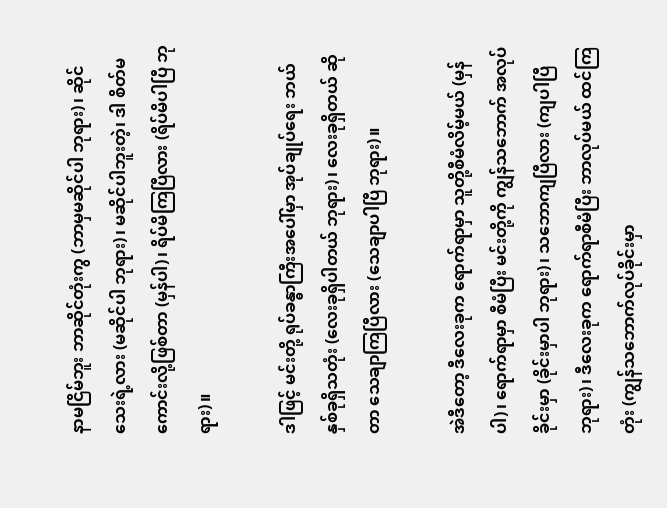နာမငြိမ်ဘူး ဘာဆိုင်တုံးကွ (ဘာမှမဆိုင်ပါ ဘုရား)၊ ဆိုင်သေးရဲ့လား (မဆိုင်ပါ ဘုရား)၊ မဆိုင်ပါဘူးတဲ့၊ ဒါ စိတ်မကောင်းလို့ဖြစ်တာ (မှန်ပါ)၊ ရိပ်မိကြပြီလား (ရိပ်မိပါပြီ ဘုရား)။

ဒါဖြင့် မင်းတို့ ရုပ်ခန္ဓာကြီးအပေါ်မှာ အုပ်ချုပ်ရေး ဘယ်နှစ်ခုရှိသတုံး (လေးခုရှိပါတယ် ဘုရား)၊ လေးခုရှိတယ် ဆိုတာ သေချာကြပြီလား (သေချာပါပြီ ဘုရား)။

အဲဒီတော့ ဒီလေးခုက ရောက်ရာမှာ သူတို့စီမံလိမ့်မယ် (မှန်ပါ)၊ ရောက်ရာမှာ စီမံပြီး မင်းတို့ကို ကျွန်သဘောက် အလုပ်ခိုင်းမှာ (ခိုင်းမှာပါ ဘုရား)၊ သဘောကျပြီလား (ကျပါပြီ ဘုရား)၊ ဒီလေးခုက ရောက်ရာစီမံပြီး ဘာလုပ်မယ် ထင်ကြတုံး (ကျွန်သဘောက်လုပ်ခိုင်းမှာ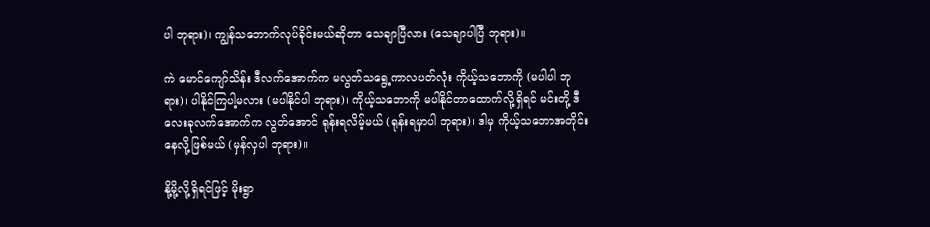ပါ ဘုရား)၊ ကျွန်သဘောက်လုပ်ခိုင်းမယ်ဆိုတာ သေချာပြီလား (သေချာပါပြီ ဘုရား)။

ကဲ မောင်ကျော်သိန်း ဒီလက်အောက်က မလွတ်သရွေ့ကာလပတ်လုံး ကိုယ့်သဘောကို (မပါပါ ဘုရား)၊ ပါနိုင်ကြပါ့မလား (မပါနိုင်ပါ ဘုရား)၊ ကိုယ့်သဘောကို မပါနိုင်တာထောက်လို့ရှိရင် မင်းတို့ ဒီလေးခုလက်အောက်က လွတ်အောင် ရုန်းရလိမ့်မယ် (ရုန်းရမှာပါ ဘုရား)၊ ဒါမှ ကိုယ့်သဘောအတိုင်း နေလို့ဖြစ်မယ် (မှန်လှပါ ဘုရား)။

နို့မို့လို့ရှိရင်ဖြင့် မိုးရွာ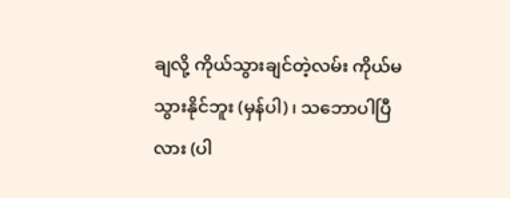ချလို့ ကိုယ်သွားချင်တဲ့လမ်း ကိုယ်မသွားနိုင်ဘူး (မှန်ပါ)၊ သဘောပါပြီလား (ပါ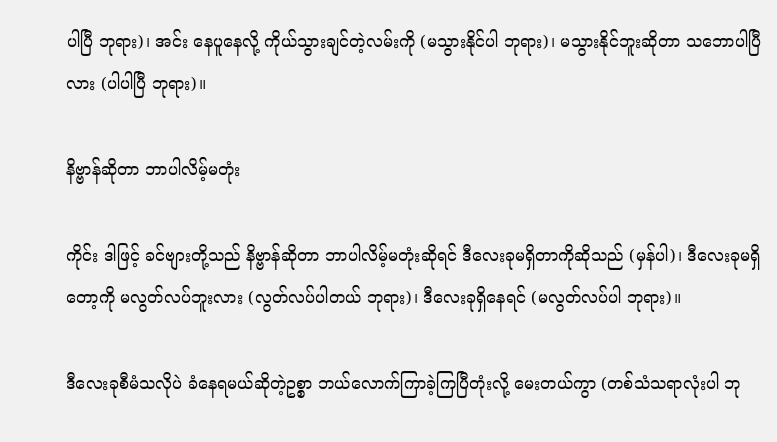ပါပြီ ဘုရား)၊ အင်း နေပူနေလို့ ကိုယ်သွားချင်တဲ့လမ်းကို (မသွားနိုင်ပါ ဘုရား)၊ မသွားနိုင်ဘူးဆိုတာ သဘောပါပြီလား (ပါပါပြီ ဘုရား)။

နိဗ္ဗာန်ဆိုတာ ဘာပါလိမ့်မတုံး

ကိုင်း ဒါဖြင့် ခင်ဗျားတို့သည် နိဗ္ဗာန်ဆိုတာ ဘာပါလိမ့်မတုံးဆိုရင် ဒီလေးခုမရှိတာကိုဆိုသည် (မှန်ပါ)၊ ဒီလေးခုမရှိတော့ကို မလွတ်လပ်ဘူးလား (လွတ်လပ်ပါတယ် ဘုရား)၊ ဒီလေးခုရှိနေရင် (မလွတ်လပ်ပါ ဘုရား)။

ဒီလေးခုစီမံသလိုပဲ ခံနေရမယ်ဆိုတဲ့ဥစ္စာ ဘယ်လောက်ကြာခဲ့ကြပြီတုံးလို့ မေးတယ်ကွာ (တစ်သံသရာလုံးပါ ဘု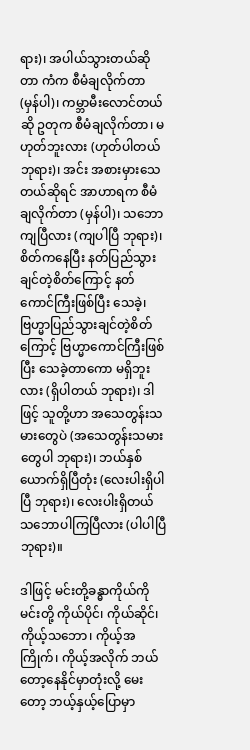ရား)၊ အပါယ်သွားတယ်ဆိုတာ ကံက စီမံချလိုက်တာ (မှန်ပါ)၊ ကမ္ဘာမီးလောင်တယ်ဆို ဥတုက စီမံချလိုက်တာ၊ မဟုတ်ဘူးလား (ဟုတ်ပါတယ် ဘုရား)၊ အင်း အစားမှားသေတယ်ဆိုရင် အာဟာရက စီမံချလိုက်တာ (မှန်ပါ)၊ သဘောကျပြီလား (ကျပါပြီ ဘုရား)၊ စိတ်ကနေပြီး နတ်ပြည်သွားချင်တဲ့စိတ်ကြောင့် နတ်ကောင်ကြီးဖြစ်ပြီး သေခဲ့၊ ဗြဟ္မာပြည်သွားချင်တဲ့စိတ်ကြောင့် ဗြဟ္မာကောင်ကြီးဖြစ်ပြီး သေခဲ့တာကော မရှိဘူးလား (ရှိပါတယ် ဘုရား)၊ ဒါဖြင့် သူတို့ဟာ အသေတွန်းသမားတွေပဲ (အသေတွန်းသမားတွေပါ ဘုရား)၊ ဘယ်နှစ်ယောက်ရှိပြီတုံး (လေးပါးရှိပါပြီ ဘုရား)၊ လေးပါးရှိတယ် သဘောပါကြပြီလား (ပါပါပြီ ဘုရား)။

ဒါဖြင့် မင်းတို့ခန္ဓာကိုယ်ကို မင်းတို့ ကိုယ်ပိုင်၊ ကိုယ်ဆိုင်၊ ကိုယ့်သဘော၊ ကိုယ့်အကြိုက်၊ ကိုယ့်အလိုက် ဘယ် တော့နေနိုင်မှာတုံးလို့ မေးတော့ ဘယ့်နှယ့်ပြောမှာ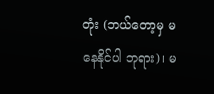တုံး (ဘယ်တော့မှ မနေနိုင်ပါ ဘုရား)၊ မ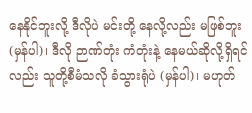နေနိုင်ဘူးလို့ ဒီလိုပဲ မင်းတို့ နေလို့လည်း မဖြစ်ဘူး (မှန်ပါ)၊ ဒီလို ဉာဏ်တုံး ကံတုံးနဲ့ နေမယ်ဆိုလို့ရှိရင်လည်း သူတို့စီမံသလို ခံသွားရုံပဲ (မှန်ပါ)၊ မဟုတ်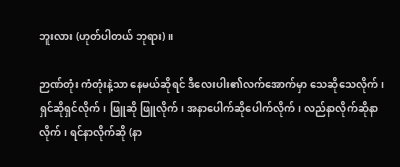ဘူးလား (ဟုတ်ပါတယ် ဘုရား)။

ဉာဏ်တုံး ကံတုံးနဲ့သာ နေမယ်ဆိုရင် ဒီလေးပါး၏လက်အောက်မှာ သေဆိုသေလိုက်၊ ရှင်ဆိုရှင်လိုက်၊ ဖြူဆို ဖြူလိုက်၊ အနာပေါက်ဆိုပေါက်လိုက်၊ လည်နာလိုက်ဆိုနာလိုက်၊ ရင်နာလိုက်ဆို (နာ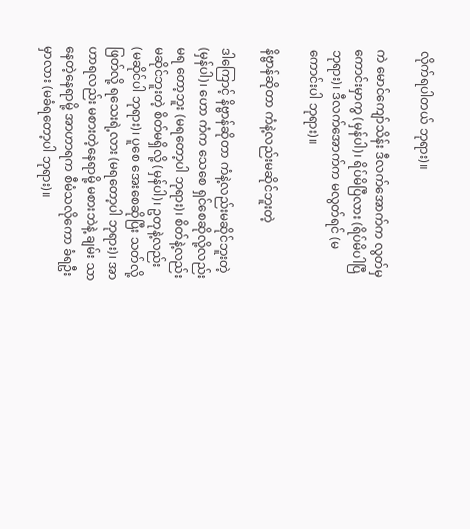လိုက်ရပါတယ် ဘုရား)။

ကဲ မောင်ကျော်သိန်း ဒီလက်အောက်က လွတ်မှ ကောင်းမှာကွ (မှန်ပါ)၊ ရိပ်မိပြီလား (ရိပ်မိပါပြီ ဘုရား)၊ ဒီလက်အောက်က မလွတ်ရင် (မကောင်းပါ ဘုရား)။

နိဗ္ဗာန်ဆိုတာ ကံနဲ့လည်းမဆိုင်ဘူးတဲ့

ဒါကြောင့် နိဗ္ဗာန်ဆိုတာ ကံနဲ့လည်းမဆိုင်ဘူးတဲ့ (မှန်ပါ)၊ ဟော ကံက သေစေ ရှင်စေဆိုလို့လည်း မရ တော့ဘူး (မရတော့ပါ ဘုရား)၊ စိတ်နဲ့လည်း မဆိုင်ဘူးတဲ့ စိတ်မရှိလို့ (မှန်ပါ)၊ ဥတုနဲ့လည်း (မဆိုင်ပါ ဘုရား)၊ ပူစေ အေးစေဆိုပြီး သတ်လို့ဖြတ်လို့ ရသေးရဲ့လား (မရတော့ပါ ဘုရား)၊ အာဟာရလည်း မစားတဲ့နေရာမို့ မစားဘဲနဲ့ ချမ်း သာနေတဲ့နေရာမို့ အာဟာရက စီမံသလိုကော ခံရဦးမှာလား (မခံရတော့ပါ ဘုရား)။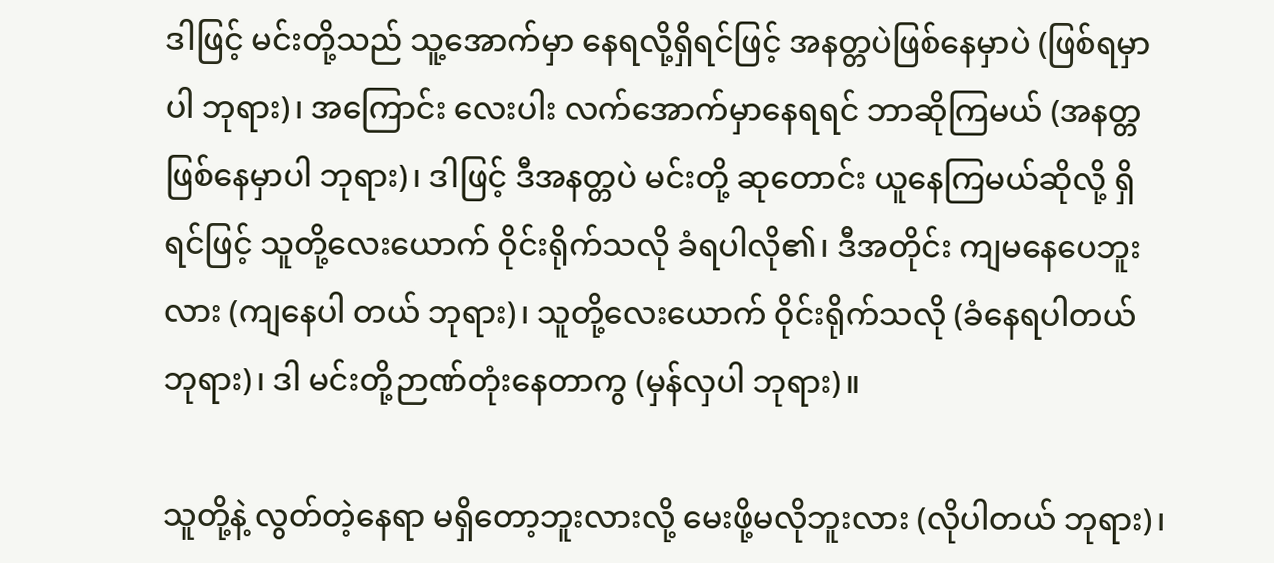ဒါဖြင့် မင်းတို့သည် သူ့အောက်မှာ နေရလို့ရှိရင်ဖြင့် အနတ္တပဲဖြစ်နေမှာပဲ (ဖြစ်ရမှာပါ ဘုရား)၊ အကြောင်း လေးပါး လက်အောက်မှာနေရရင် ဘာဆိုကြမယ် (အနတ္တဖြစ်နေမှာပါ ဘုရား)၊ ဒါဖြင့် ဒီအနတ္တပဲ မင်းတို့ ဆုတောင်း ယူနေကြမယ်ဆိုလို့ ရှိရင်ဖြင့် သူတို့လေးယောက် ဝိုင်းရိုက်သလို ခံရပါလို၏၊ ဒီအတိုင်း ကျမနေပေဘူးလား (ကျနေပါ တယ် ဘုရား)၊ သူတို့လေးယောက် ဝိုင်းရိုက်သလို (ခံနေရပါတယ် ဘုရား)၊ ဒါ မင်းတို့ဉာဏ်တုံးနေတာကွ (မှန်လှပါ ဘုရား)။

သူတို့နဲ့ လွတ်တဲ့နေရာ မရှိတော့ဘူးလားလို့ မေးဖို့မလိုဘူးလား (လိုပါတယ် ဘုရား)၊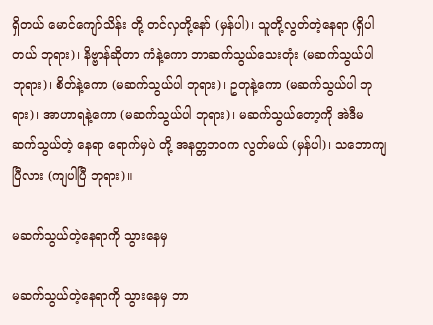ရှိတယ် မောင်ကျော်သိန်း တို့ တင်လှတို့နော် (မှန်ပါ)၊ သူတို့လွတ်တဲ့နေရာ (ရှိပါတယ် ဘုရား)၊ နိဗ္ဗာန်ဆိုတာ ကံနဲ့ကော ဘာဆက်သွယ်သေးတုံး (မဆက်သွယ်ပါ ဘုရား)၊ စိတ်နဲ့ကော (မဆက်သွယ်ပါ ဘုရား)၊ ဥတုနဲ့ကော (မဆက်သွယ်ပါ ဘုရား)၊ အာဟာရနဲ့ကော (မဆက်သွယ်ပါ ဘုရား)၊ မဆက်သွယ်တော့ကို အဲဒီမဆက်သွယ်တဲ့ နေရာ ရောက်မှပဲ တို့ အနတ္တဘဝက လွတ်မယ် (မှန်ပါ)၊ သဘောကျပြီလား (ကျပါပြီ ဘုရား)။

မဆက်သွယ်တဲ့နေရာကို သွားနေမှ

မဆက်သွယ်တဲ့နေရာကို သွားနေမှ ဘာ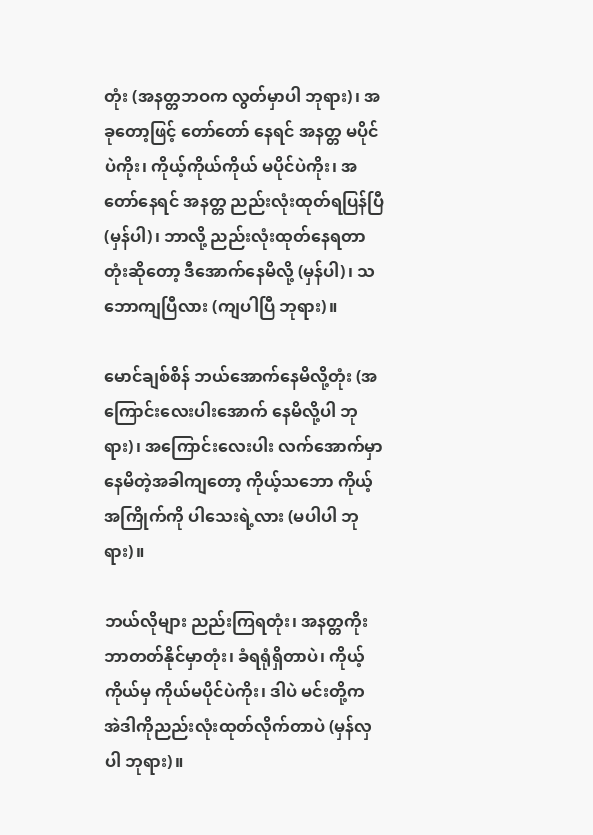တုံး (အနတ္တဘဝက လွတ်မှာပါ ဘုရား)၊ အခုတော့ဖြင့် တော်တော် နေရင် အနတ္တ မပိုင်ပဲကိုး၊ ကိုယ့်ကိုယ်ကိုယ် မပိုင်ပဲကိုး၊ အတော်နေရင် အနတ္တ ညည်းလုံးထုတ်ရပြန်ပြီ (မှန်ပါ)၊ ဘာလို့ ညည်းလုံးထုတ်နေရတာတုံးဆိုတော့ ဒီအောက်နေမိလို့ (မှန်ပါ)၊ သဘောကျပြီလား (ကျပါပြီ ဘုရား)။

မောင်ချစ်စိန် ဘယ်အောက်နေမိလို့တုံး (အကြောင်းလေးပါးအောက် နေမိလို့ပါ ဘုရား)၊ အကြောင်းလေးပါး လက်အောက်မှာ နေမိတဲ့အခါကျတော့ ကိုယ့်သဘော ကိုယ့်အကြိုက်ကို ပါသေးရဲ့လား (မပါပါ ဘုရား)။

ဘယ်လိုများ ညည်းကြရတုံး၊ အနတ္တကိုး ဘာတတ်နိုင်မှာတုံး၊ ခံရရုံရှိတာပဲ၊ ကိုယ့်ကိုယ်မှ ကိုယ်မပိုင်ပဲကိုး၊ ဒါပဲ မင်းတို့က အဲဒါကိုညည်းလုံးထုတ်လိုက်တာပဲ (မှန်လှပါ ဘုရား)။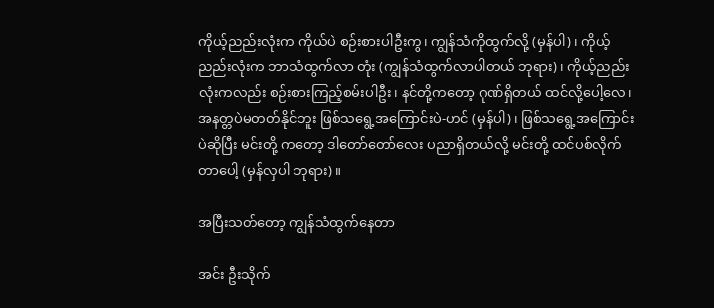ကိုယ့်ညည်းလုံးက ကိုယ်ပဲ စဉ်းစားပါဦးကွ၊ ကျွန်သံကိုထွက်လို့ (မှန်ပါ)၊ ကိုယ့်ညည်းလုံးက ဘာသံထွက်လာ တုံး (ကျွန်သံထွက်လာပါတယ် ဘုရား)၊ ကိုယ့်ညည်းလုံးကလည်း စဉ်းစားကြည့်စမ်းပါဦး၊ နင်တို့ကတော့ ဂုဏ်ရှိတယ် ထင်လို့ပေါ့လေ၊ အနတ္တပဲမတတ်နိုင်ဘူး ဖြစ်သရွေ့အကြောင်းပဲ-ဟင် (မှန်ပါ)၊ ဖြစ်သရွေ့အကြောင်းပဲဆိုပြီး မင်းတို့ ကတော့ ဒါတော်တော်လေး ပညာရှိတယ်လို့ မင်းတို့ ထင်ပစ်လိုက်တာပေါ့ (မှန်လှပါ ဘုရား)။

အပြီးသတ်တော့ ကျွန်သံထွက်နေတာ

အင်း ဦးသိုက်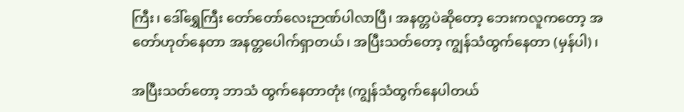ကြီး၊ ဒေါ်ရွှေကြီး တော်တော်လေးဉာဏ်ပါလာပြီ၊ အနတ္တပဲဆိုတော့ ဘေးကလူကတော့ အတော်ဟုတ်နေတာ အနတ္တပေါက်ရှာတယ်၊ အပြီးသတ်တော့ ကျွန်သံထွက်နေတာ (မှန်ပါ)၊

အပြီးသတ်တော့ ဘာသံ ထွက်နေတာတုံး (ကျွန်သံထွက်နေပါတယ်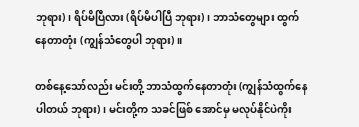ဘုရား)၊ ရိပ်မိပြီလား (ရိပ်မိပါပြီ ဘုရား)၊ ဘာသံတွေများ ထွက်နေတာတုံး (ကျွန်သံတွေပါ ဘုရား)။

တစ်နေ့သော်လည်း မင်းတို့ ဘာသံထွက်နေတာတုံး (ကျွန်သံထွက်နေပါတယ် ဘုရား)၊ မင်းတို့က သခင်ဖြစ် အောင်မှ မလုပ်နိုင်ပဲကိုး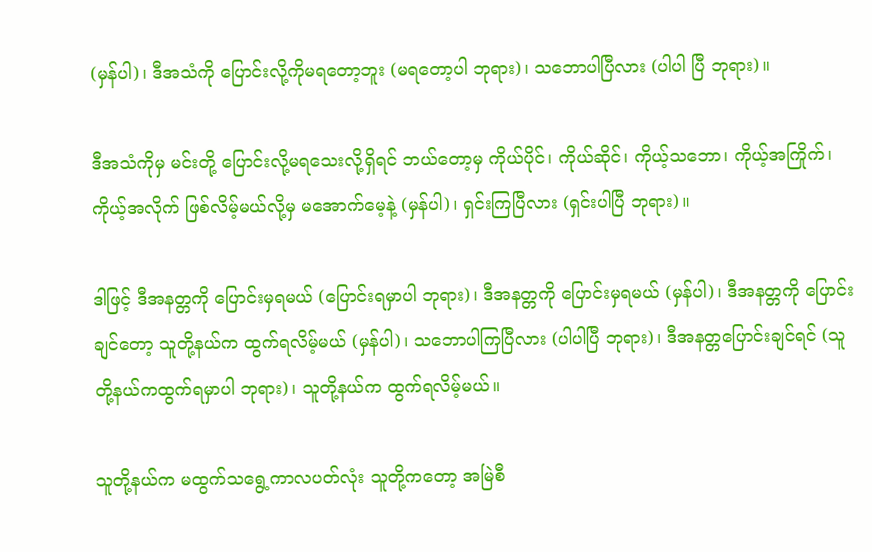(မှန်ပါ)၊ ဒီအသံကို ပြောင်းလို့ကိုမရတော့ဘူး (မရတော့ပါ ဘုရား)၊ သဘောပါပြီလား (ပါပါ ပြီ ဘုရား)။

ဒီအသံကိုမှ မင်းတို့ ပြောင်းလို့မရသေးလို့ရှိရင် ဘယ်တော့မှ ကိုယ်ပိုင်၊ ကိုယ်ဆိုင်၊ ကိုယ့်သဘော၊ ကိုယ့်အကြိုက်၊ ကိုယ့်အလိုက် ဖြစ်လိမ့်မယ်လို့မှ မအောက်မေ့နဲ့ (မှန်ပါ)၊ ရှင်းကြပြီလား (ရှင်းပါပြီ ဘုရား)။

ဒါဖြင့် ဒီအနတ္တကို ပြောင်းမှရမယ် (ပြောင်းရမှာပါ ဘုရား)၊ ဒီအနတ္တကို ပြောင်းမှရမယ် (မှန်ပါ)၊ ဒီအနတ္တကို ပြောင်းချင်တော့ သူတို့နယ်က ထွက်ရလိမ့်မယ် (မှန်ပါ)၊ သဘောပါကြပြီလား (ပါပါပြီ ဘုရား)၊ ဒီအနတ္တပြောင်းချင်ရင် (သူတို့နယ်ကထွက်ရမှာပါ ဘုရား)၊ သူတို့နယ်က ထွက်ရလိမ့်မယ်။

သူတို့နယ်က မထွက်သရွေ့ကာလပတ်လုံး သူတို့ကတော့ အမြဲစီ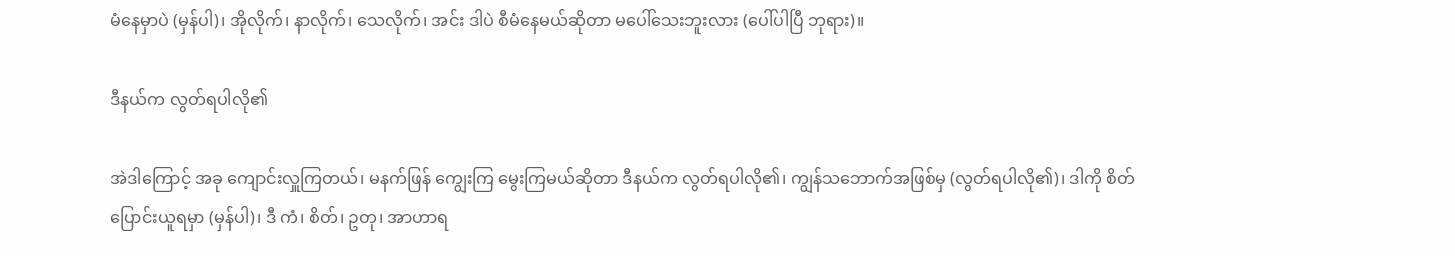မံနေမှာပဲ (မှန်ပါ)၊ အိုလိုက်၊ နာလိုက်၊ သေလိုက်၊ အင်း ဒါပဲ စီမံနေမယ်ဆိုတာ မပေါ်သေးဘူးလား (ပေါ်ပါပြီ ဘုရား)။

ဒီနယ်က လွတ်ရပါလို၏

အဲဒါကြောင့် အခု ကျောင်းလှူကြတယ်၊ မနက်ဖြန် ကျွေးကြ မွေးကြမယ်ဆိုတာ ဒီနယ်က လွတ်ရပါလို၏၊ ကျွန်သဘောက်အဖြစ်မှ (လွတ်ရပါလို၏)၊ ဒါကို စိတ်ပြောင်းယူရမှာ (မှန်ပါ)၊ ဒီ ကံ၊ စိတ်၊ ဥတု၊ အာဟာရ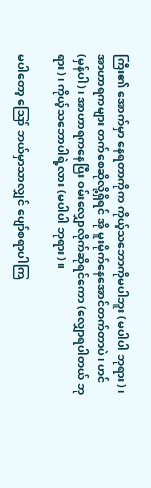ကြီး၏ အောက်မှာ နေရတာကိုက ကိုယ့်သဘောကိုမပါဘူး (မပါပါ ဘုရား)၊ အာဟာရကများ တက်စေဆိုလို့ရှိရင် အို မူးမိုက်နေအောင်တက်တာပဲ၊ ဟင် (မှန်ပါ)၊ အာဟာရကနေပြီး ဝမ်းလျှောလိုက်ဆိုရင်ကော (လျှောရပါတယ် ဘုရား)၊ ကိုယ့်သဘောပါရဲ့လား (မပါပါ ဘုရား)။

မပါတော့ ဪ ဘယ်မှာသာလျှင် ပျော်စရာပါကြ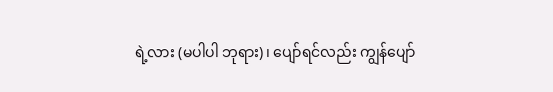ရဲ့လား (မပါပါ ဘုရား)၊ ပျော်ရင်လည်း ကျွန်ပျော်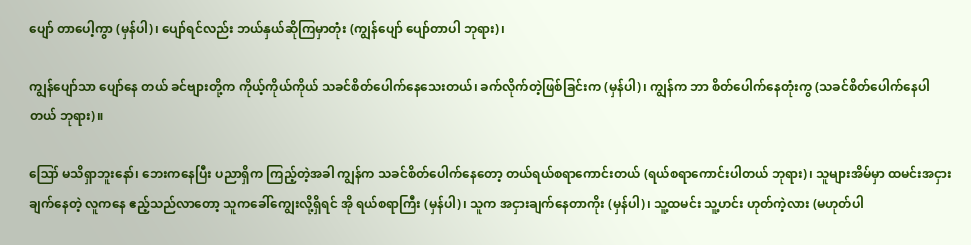ပျော် တာပေါ့ကွာ (မှန်ပါ)၊ ပျော်ရင်လည်း ဘယ်နှယ်ဆိုကြမှာတုံး (ကျွန်ပျော် ပျော်တာပါ ဘုရား)၊

ကျွန်ပျော်သာ ပျော်နေ တယ် ခင်ဗျားတို့က ကိုယ့်ကိုယ်ကိုယ် သခင်စိတ်ပေါက်နေသေးတယ်၊ ခက်လိုက်တဲ့ဖြစ်ခြင်းက (မှန်ပါ)၊ ကျွန်က ဘာ စိတ်ပေါက်နေတုံးကွ (သခင်စိတ်ပေါက်နေပါတယ် ဘုရား)။

ဪ မသိရှာဘူးနော်၊ ဘေးကနေပြီး ပညာရှိက ကြည့်တဲ့အခါ ကျွန်က သခင်စိတ်ပေါက်နေတော့ တယ်ရယ်စရာကောင်းတယ် (ရယ်စရာကောင်းပါတယ် ဘုရား)၊ သူများအိမ်မှာ ထမင်းအငှားချက်နေတဲ့ လူကနေ ဧည့်သည်လာတော့ သူကခေါ်ကျွေးလို့ရှိရင် အို ရယ်စရာကြီး (မှန်ပါ)၊ သူက အငှားချက်နေတာကိုး (မှန်ပါ)၊ သူ့ထမင်း သူ့ဟင်း ဟုတ်ကဲ့လား (မဟုတ်ပါ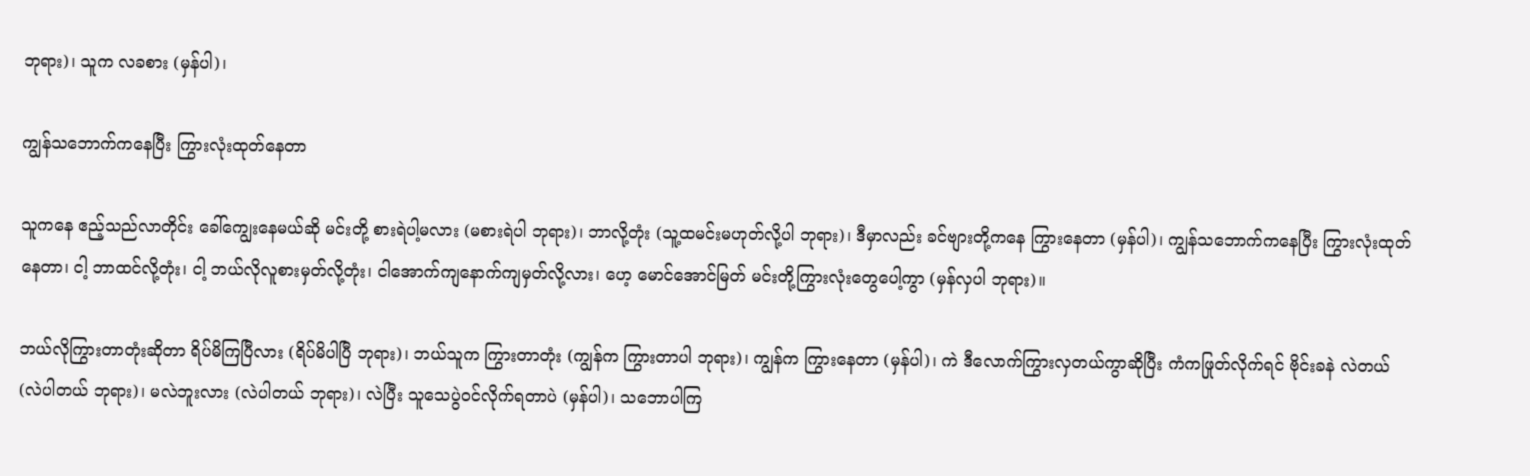ဘုရား)၊ သူက လခစား (မှန်ပါ)၊

ကျွန်သဘောက်ကနေပြီး ကြွားလုံးထုတ်နေတာ

သူကနေ ဧည့်သည်လာတိုင်း ခေါ်ကျွေးနေမယ်ဆို မင်းတို့ စားရဲပါ့မလား (မစားရဲပါ ဘုရား)၊ ဘာလို့တုံး (သူ့ထမင်းမဟုတ်လို့ပါ ဘုရား)၊ ဒီမှာလည်း ခင်ဗျားတို့ကနေ ကြွားနေတာ (မှန်ပါ)၊ ကျွန်သဘောက်ကနေပြီး ကြွားလုံးထုတ်နေတာ၊ ငါ့ ဘာထင်လို့တုံး၊ ငါ့ ဘယ်လိုလူစားမှတ်လို့တုံး၊ ငါအောက်ကျနောက်ကျမှတ်လို့လား၊ ဟေ့ မောင်အောင်မြတ် မင်းတို့ကြွားလုံးတွေပေါ့ကွာ (မှန်လှပါ ဘုရား)။

ဘယ်လိုကြွားတာတုံးဆိုတာ ရိပ်မိကြပြီလား (ရိပ်မိပါပြီ ဘုရား)၊ ဘယ်သူက ကြွားတာတုံး (ကျွန်က ကြွားတာပါ ဘုရား)၊ ကျွန်က ကြွားနေတာ (မှန်ပါ)၊ ကဲ ဒီလောက်ကြွားလှတယ်ကွာဆိုပြီး ကံကဖြုတ်လိုက်ရင် ဗိုင်းခနဲ လဲတယ် (လဲပါတယ် ဘုရား)၊ မလဲဘူးလား (လဲပါတယ် ဘုရား)၊ လဲပြီး သူသေပွဲဝင်လိုက်ရတာပဲ (မှန်ပါ)၊ သဘောပါကြ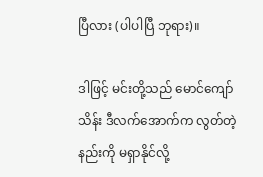ပြီလား (ပါပါပြီ ဘုရား)။

ဒါဖြင့် မင်းတို့သည် မောင်ကျော်သိန်း ဒီလက်အောက်က လွတ်တဲ့နည်းကို မရှာနိုင်လို့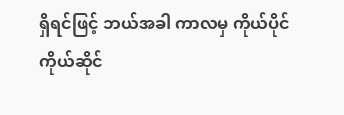ရှိရင်ဖြင့် ဘယ်အခါ ကာလမှ ကိုယ်ပိုင် ကိုယ်ဆိုင်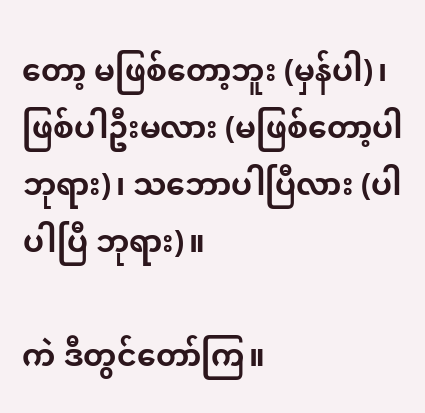တော့ မဖြစ်တော့ဘူး (မှန်ပါ)၊ ဖြစ်ပါဦးမလား (မဖြစ်တော့ပါ ဘုရား)၊ သဘောပါပြီလား (ပါပါပြီ ဘုရား)။

ကဲ ဒီတွင်တော်ကြ။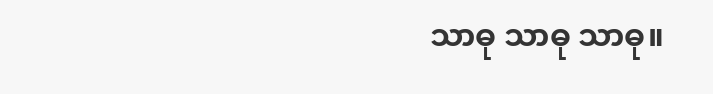သာဓု သာဓု သာဓု။